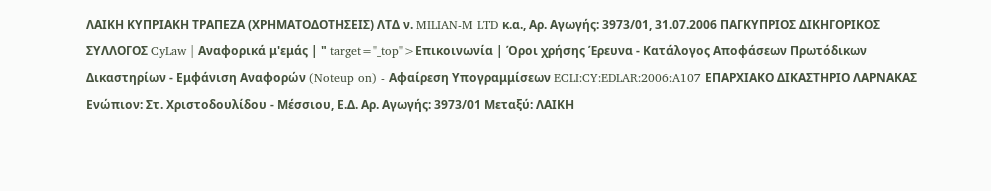ΛΑΙΚΗ ΚΥΠΡΙΑΚΗ ΤΡΑΠΕΖΑ (ΧΡΗΜΑΤΟΔΟΤΗΣΕΙΣ) ΛΤΔ ν. MILIAN-M LTD κ.α., Αρ. Αγωγής: 3973/01, 31.07.2006 ΠΑΓΚΥΠΡΙΟΣ ΔΙΚΗΓΟΡΙΚΟΣ ΣΥΛΛΟΓΟΣ CyLaw | Αναφορικά μ'εμάς | " target="_top">Επικοινωνία | Όροι χρήσης Έρευνα - Κατάλογος Αποφάσεων Πρωτόδικων Δικαστηρίων - Εμφάνιση Αναφορών (Noteup on) - Αφαίρεση Υπογραμμίσεων ECLI:CY:EDLAR:2006:A107 ΕΠΑΡΧΙΑΚΟ ΔΙΚΑΣΤΗΡΙΟ ΛΑΡΝΑΚΑΣ Ενώπιον: Στ. Χριστοδουλίδου - Μέσσιου, Ε.Δ. Αρ. Αγωγής: 3973/01 Μεταξύ: ΛΑΙΚΗ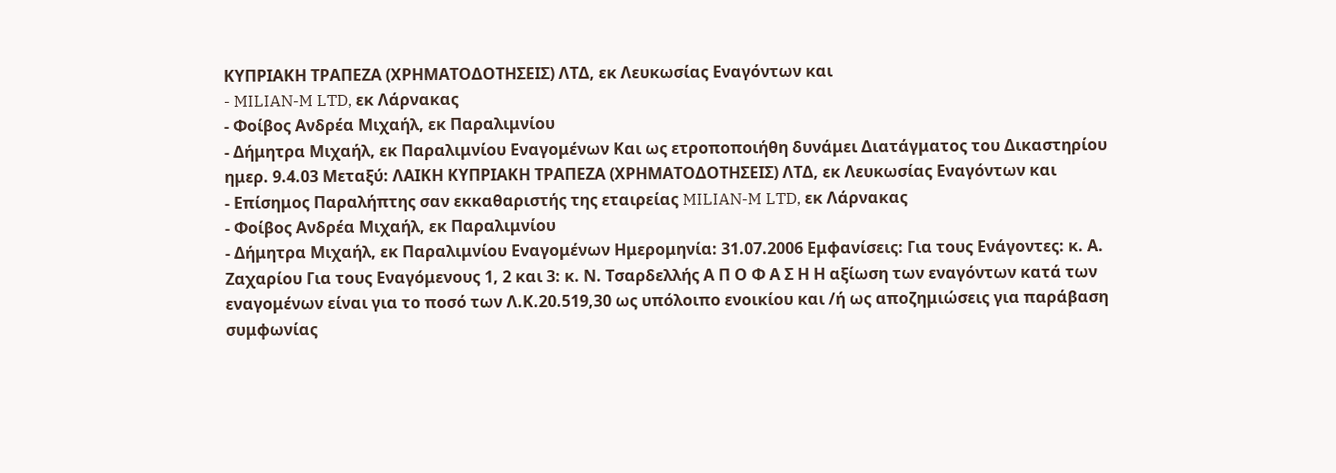ΚΥΠΡΙΑΚΗ ΤΡΑΠΕΖΑ (ΧΡΗΜΑΤΟΔΟΤΗΣΕΙΣ) ΛΤΔ, εκ Λευκωσίας Εναγόντων και
- MILIAN-M LTD, εκ Λάρνακας
- Φοίβος Ανδρέα Μιχαήλ, εκ Παραλιμνίου
- Δήμητρα Μιχαήλ, εκ Παραλιμνίου Εναγομένων Και ως ετροποποιήθη δυνάμει Διατάγματος του Δικαστηρίου ημερ. 9.4.03 Μεταξύ: ΛΑΙΚΗ ΚΥΠΡΙΑΚΗ ΤΡΑΠΕΖΑ (ΧΡΗΜΑΤΟΔΟΤΗΣΕΙΣ) ΛΤΔ, εκ Λευκωσίας Εναγόντων και
- Επίσημος Παραλήπτης σαν εκκαθαριστής της εταιρείας MILIAN-M LTD, εκ Λάρνακας
- Φοίβος Ανδρέα Μιχαήλ, εκ Παραλιμνίου
- Δήμητρα Μιχαήλ, εκ Παραλιμνίου Εναγομένων Ημερομηνία: 31.07.2006 Εμφανίσεις: Για τους Ενάγοντες: κ. Α. Ζαχαρίου Για τους Εναγόμενους 1, 2 και 3: κ. Ν. Τσαρδελλής Α Π Ο Φ Α Σ Η Η αξίωση των εναγόντων κατά των εναγομένων είναι για το ποσό των Λ.Κ.20.519,30 ως υπόλοιπο ενοικίου και /ή ως αποζημιώσεις για παράβαση συμφωνίας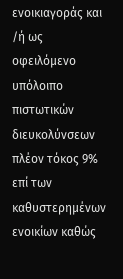ενοικιαγοράς και /ή ως οφειλόμενο υπόλοιπο πιστωτικών διευκολύνσεων πλέον τόκος 9% επί των καθυστερημένων ενοικίων καθώς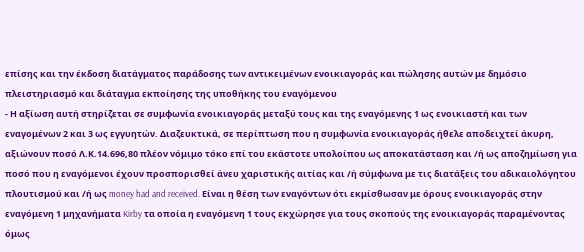επίσης και την έκδοση διατάγματος παράδοσης των αντικειμένων ενοικιαγοράς και πώλησης αυτών με δημόσιο πλειστηριασμό και διάταγμα εκποίησης της υποθήκης του εναγόμενου
- Η αξίωση αυτή στηρίζεται σε συμφωνία ενοικιαγοράς μεταξύ τους και της εναγόμενης 1 ως ενοικιαστή και των εναγομένων 2 και 3 ως εγγυητών. Διαζευκτικά, σε περίπτωση που η συμφωνία ενοικιαγοράς ήθελε αποδειχτεί άκυρη, αξιώνουν ποσό Λ.Κ.14.696,80 πλέον νόμιμο τόκο επί του εκάστοτε υπολοίπου ως αποκατάσταση και /ή ως αποζημίωση για ποσό που η εναγόμενοι έχουν προσπορισθεί άνευ χαριστικής αιτίας και /ή σύμφωνα με τις διατάξεις του αδικαιολόγητου πλουτισμού και /ή ως money had and received. Είναι η θέση των εναγόντων ότι εκμίσθωσαν με όρους ενοικιαγοράς στην εναγόμενη 1 μηχανήματα Kirby τα οποία η εναγόμενη 1 τους εκχώρησε για τους σκοπούς της ενοικιαγοράς παραμένοντας όμως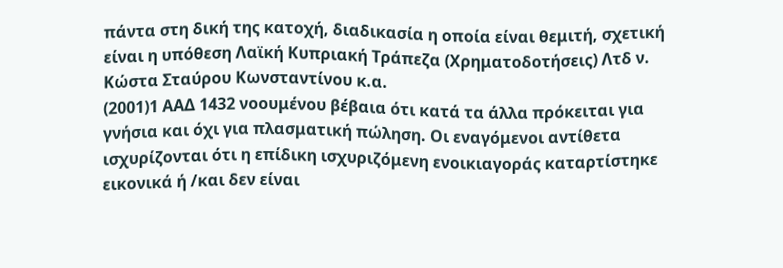πάντα στη δική της κατοχή, διαδικασία η οποία είναι θεμιτή, σχετική είναι η υπόθεση Λαϊκή Κυπριακή Τράπεζα (Χρηματοδοτήσεις) Λτδ ν. Κώστα Σταύρου Κωνσταντίνου κ.α.
(2001)1 ΑΑΔ 1432 νοουμένου βέβαια ότι κατά τα άλλα πρόκειται για γνήσια και όχι για πλασματική πώληση. Οι εναγόμενοι αντίθετα ισχυρίζονται ότι η επίδικη ισχυριζόμενη ενοικιαγοράς καταρτίστηκε εικονικά ή /και δεν είναι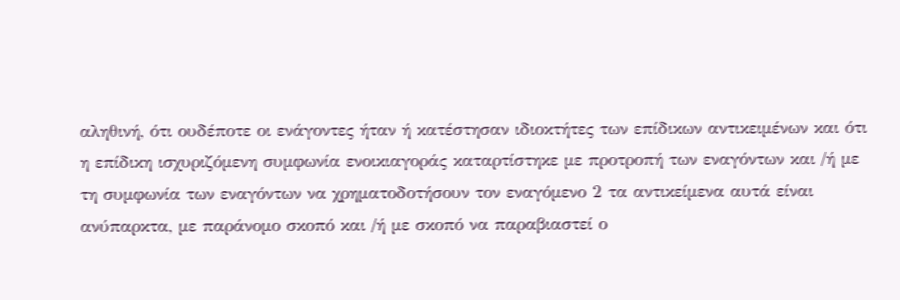αληθινή, ότι ουδέποτε οι ενάγοντες ήταν ή κατέστησαν ιδιοκτήτες των επίδικων αντικειμένων και ότι η επίδικη ισχυριζόμενη συμφωνία ενοικιαγοράς καταρτίστηκε με προτροπή των εναγόντων και /ή με τη συμφωνία των εναγόντων να χρηματοδοτήσουν τον εναγόμενο 2 τα αντικείμενα αυτά είναι ανύπαρκτα, με παράνομο σκοπό και /ή με σκοπό να παραβιαστεί ο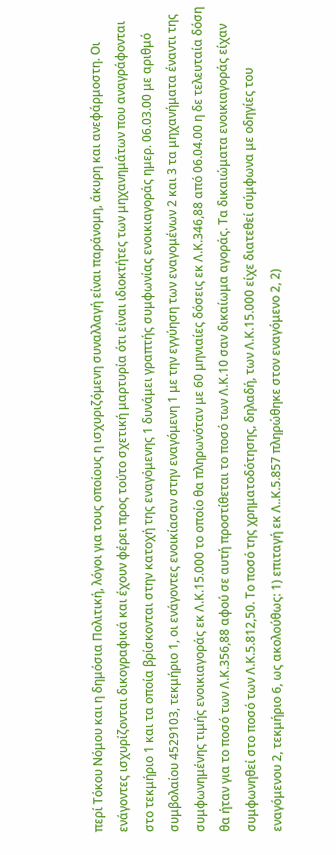περί Τόκου Νόμου και η δημόσια Πολιτική, λόγοι για τους οποίους η ισχυριζόμενη συναλλαγή είναι παράνομη, άκυρη και ανεφάρμοστη. Οι ενάγοντες ισχυρίζονται δικογραφικά και έχουν φέρει προς τούτο σχετική μαρτυρία ότι είναι ιδιοκτήτες των μηχανημάτων που αναγράφονται στο τεκμήριο 1 και τα οποία βρίσκονται στην κατοχή της εναγόμενης 1 δυνάμει γραπτής συμφωνίας ενοικιαγοράς ημερ. 06.03.00 με αριθμό συμβολαίου 4529103, τεκμήριο 1, οι ενάγοντες ενοικίασαν στην εναγόμενη 1 με την εγγύηση των εναγομένων 2 και 3 τα μηχανήματα έναντι της συμφωνημένης τιμής ενοικιαγοράς εκ Λ.Κ.15.000 το οποίο θα πληρωνόταν με 60 μηνιαίες δόσεις εκ Λ.Κ.346,88 από 06.04.00 η δε τελευταία δόση θα ήταν για το ποσό των Λ.Κ.356,88 αφού σε αυτή προστίθεται το ποσό των Λ.Κ.10 σαν δικαίωμα αγοράς. Τα δικαιώματα ενοικιαγοράς είχαν συμφωνηθεί στο ποσό των Λ.Κ.5.812,50. Το ποσό της χρηματοδότησης, δηλαδή, των Λ.Κ.15.000 είχε διατεθεί σύμφωνα με οδηγίες του εναγόμενου 2, τεκμήριο 6, ως ακολούθως: 1) επιταγή εκ Λ..Κ.5.857 πληρώθηκε στον εναγόμενο 2, 2)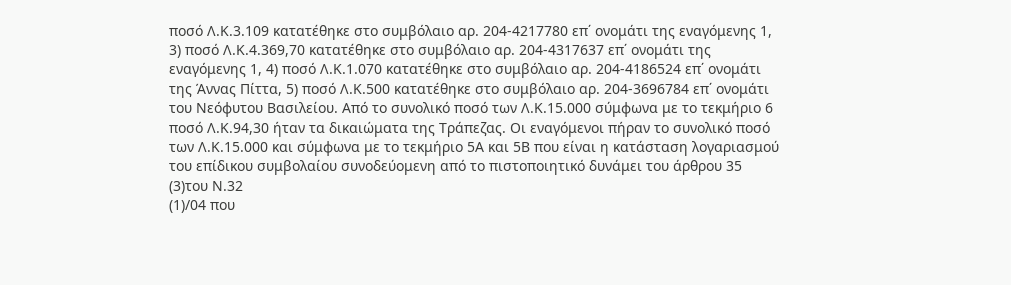ποσό Λ.Κ.3.109 κατατέθηκε στο συμβόλαιο αρ. 204-4217780 επ΄ ονομάτι της εναγόμενης 1, 3) ποσό Λ.Κ.4.369,70 κατατέθηκε στο συμβόλαιο αρ. 204-4317637 επ΄ ονομάτι της εναγόμενης 1, 4) ποσό Λ.Κ.1.070 κατατέθηκε στο συμβόλαιο αρ. 204-4186524 επ΄ ονομάτι της Άννας Πίττα, 5) ποσό Λ.Κ.500 κατατέθηκε στο συμβόλαιο αρ. 204-3696784 επ΄ ονομάτι του Νεόφυτου Βασιλείου. Από το συνολικό ποσό των Λ.Κ.15.000 σύμφωνα με το τεκμήριο 6 ποσό Λ.Κ.94,30 ήταν τα δικαιώματα της Τράπεζας. Οι εναγόμενοι πήραν το συνολικό ποσό των Λ.Κ.15.000 και σύμφωνα με το τεκμήριο 5Α και 5Β που είναι η κατάσταση λογαριασμού του επίδικου συμβολαίου συνοδεύομενη από το πιστοποιητικό δυνάμει του άρθρου 35
(3)του Ν.32
(1)/04 που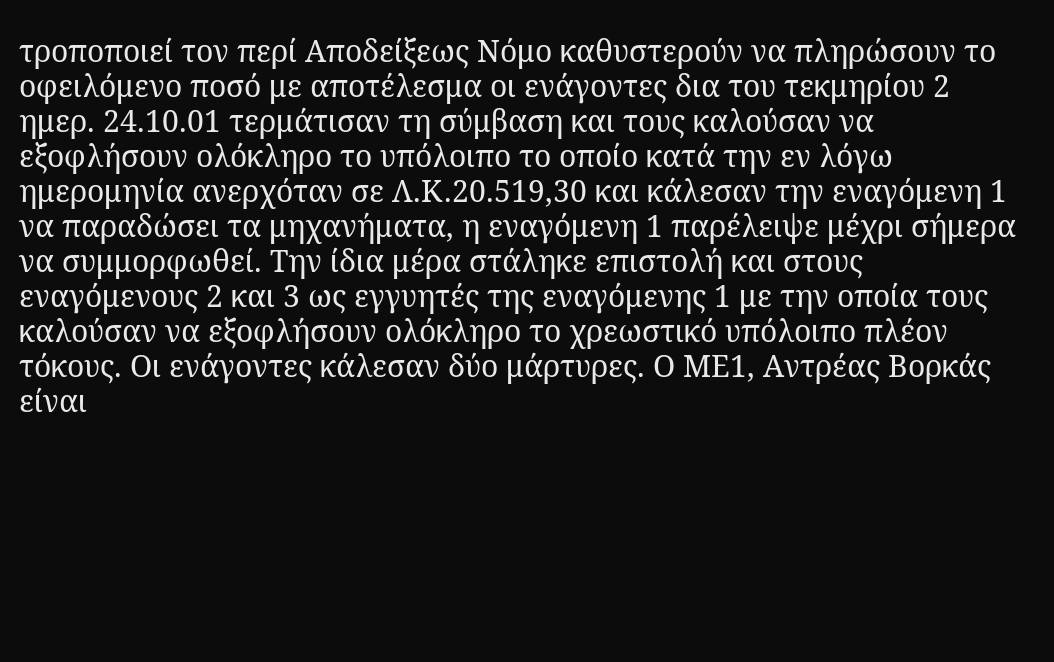τροποποιεί τον περί Αποδείξεως Νόμο καθυστερούν να πληρώσουν το οφειλόμενο ποσό με αποτέλεσμα οι ενάγοντες δια του τεκμηρίου 2 ημερ. 24.10.01 τερμάτισαν τη σύμβαση και τους καλούσαν να εξοφλήσουν ολόκληρο το υπόλοιπο το οποίο κατά την εν λόγω ημερομηνία ανερχόταν σε Λ.Κ.20.519,30 και κάλεσαν την εναγόμενη 1 να παραδώσει τα μηχανήματα, η εναγόμενη 1 παρέλειψε μέχρι σήμερα να συμμορφωθεί. Την ίδια μέρα στάληκε επιστολή και στους εναγόμενους 2 και 3 ως εγγυητές της εναγόμενης 1 με την οποία τους καλούσαν να εξοφλήσουν ολόκληρο το χρεωστικό υπόλοιπο πλέον τόκους. Οι ενάγοντες κάλεσαν δύο μάρτυρες. Ο ΜΕ1, Αντρέας Βορκάς είναι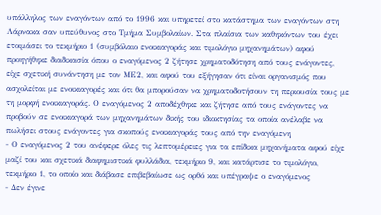υπάλληλος των εναγόντων από το 1996 και υπηρετεί στο κατάστημα των εναγόντων στη Λάρνακα σαν υπεύθυνος στο Τμήμα Συμβολαίων. Στα πλαίσια των καθηκόντων του έχει ετοιμάσει το τεκμήριο 1 (συμβόλαιο ενοικιαγοράς και τιμολόγιο μηχανημάτων) αφού προηγήθηκε διαδικασία όπου ο εναγόμενος 2 ζήτησε χρηματοδότηση από τους ενάγοντες, είχε σχετική συνάντηση με τον ΜΕ2, και αφού του εξήγησαν ότι είναι οργανισμός που ασχολείται με ενοικιαγορές και ότι θα μπορούσαν να χρηματοδοτήσουν τη περιουσία τους με τη μορφή ενοικιαγοράς. Ο εναγόμενος 2 αποδέχθηκε και ζήτησε από τους ενάγοντες να προβούν σε ενοικιαγορά των μηχανημάτων δικής του ιδιοκτησίας τα οποία ανέλαβε να πωλήσει στους ενάγοντες για σκοπούς ενοικιαγοράς τους από την εναγόμενη
- Ο εναγόμενος 2 του ανέφερε όλες τις λεπτομέρειες για τα επίδικα μηχανήματα αφού είχε μαζί του και σχετικά διαφημιστικά φυλλάδια, τεκμήριο 9, και κατάρτισε το τιμολόγιο, τεκμήριο 1, το οποίο και διάβασε επιβεβαίωσε ως ορθό και υπέγραψε ο εναγόμενος
- Δεν έγινε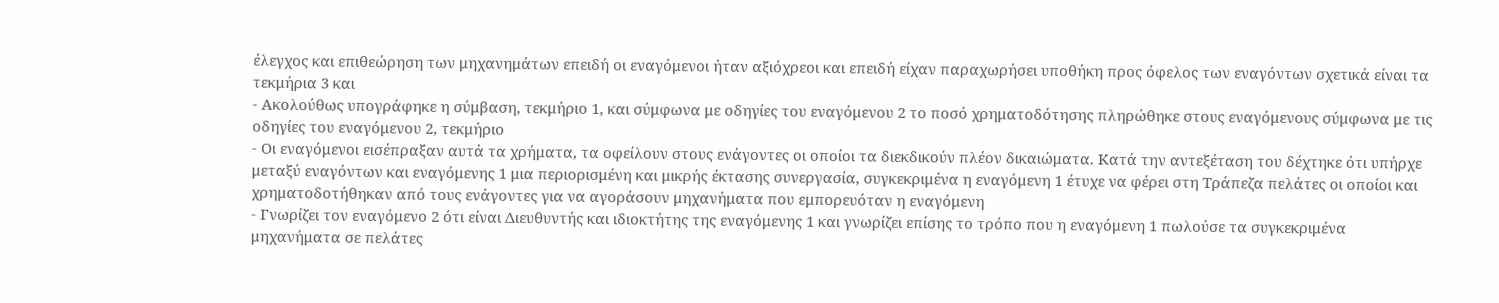έλεγχος και επιθεώρηση των μηχανημάτων επειδή οι εναγόμενοι ήταν αξιόχρεοι και επειδή είχαν παραχωρήσει υποθήκη προς όφελος των εναγόντων σχετικά είναι τα τεκμήρια 3 και
- Ακολούθως υπογράφηκε η σύμβαση, τεκμήριο 1, και σύμφωνα με οδηγίες του εναγόμενου 2 το ποσό χρηματοδότησης πληρώθηκε στους εναγόμενους σύμφωνα με τις οδηγίες του εναγόμενου 2, τεκμήριο
- Οι εναγόμενοι εισέπραξαν αυτά τα χρήματα, τα οφείλουν στους ενάγοντες οι οποίοι τα διεκδικούν πλέον δικαιώματα. Κατά την αντεξέταση του δέχτηκε ότι υπήρχε μεταξύ εναγόντων και εναγόμενης 1 μια περιορισμένη και μικρής έκτασης συνεργασία, συγκεκριμένα η εναγόμενη 1 έτυχε να φέρει στη Τράπεζα πελάτες οι οποίοι και χρηματοδοτήθηκαν από τους ενάγοντες για να αγοράσουν μηχανήματα που εμπορευόταν η εναγόμενη
- Γνωρίζει τον εναγόμενο 2 ότι είναι Διευθυντής και ιδιοκτήτης της εναγόμενης 1 και γνωρίζει επίσης το τρόπο που η εναγόμενη 1 πωλούσε τα συγκεκριμένα μηχανήματα σε πελάτες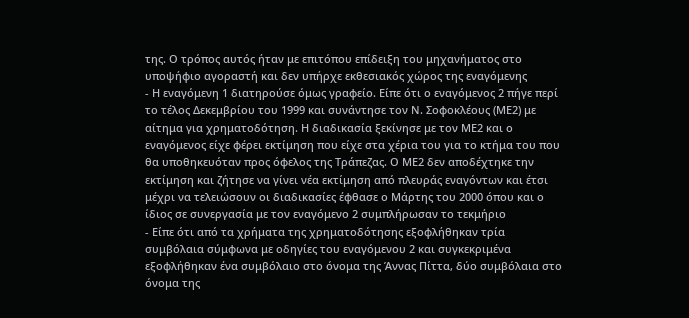της. Ο τρόπος αυτός ήταν με επιτόπου επίδειξη του μηχανήματος στο υποψήφιο αγοραστή και δεν υπήρχε εκθεσιακός χώρος της εναγόμενης
- Η εναγόμενη 1 διατηρούσε όμως γραφείο. Είπε ότι ο εναγόμενος 2 πήγε περί το τέλος Δεκεμβρίου του 1999 και συνάντησε τον Ν. Σοφοκλέους (ΜΕ2) με αίτημα για χρηματοδότηση. Η διαδικασία ξεκίνησε με τον ΜΕ2 και ο εναγόμενος είχε φέρει εκτίμηση που είχε στα χέρια του για το κτήμα του που θα υποθηκευόταν προς όφελος της Τράπεζας. Ο ΜΕ2 δεν αποδέχτηκε την εκτίμηση και ζήτησε να γίνει νέα εκτίμηση από πλευράς εναγόντων και έτσι μέχρι να τελειώσουν οι διαδικασίες έφθασε ο Μάρτης του 2000 όπου και ο ίδιος σε συνεργασία με τον εναγόμενο 2 συμπλήρωσαν το τεκμήριο
- Είπε ότι από τα χρήματα της χρηματοδότησης εξοφλήθηκαν τρία συμβόλαια σύμφωνα με οδηγίες του εναγόμενου 2 και συγκεκριμένα εξοφλήθηκαν ένα συμβόλαιο στο όνομα της Άννας Πίττα, δύο συμβόλαια στο όνομα της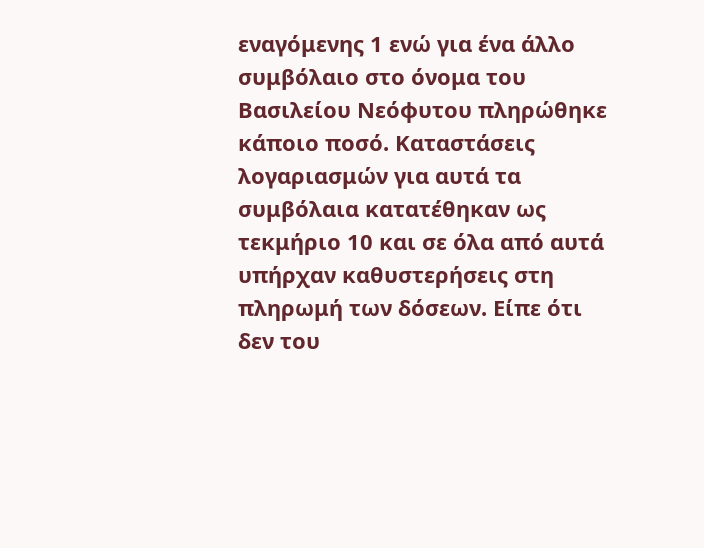εναγόμενης 1 ενώ για ένα άλλο συμβόλαιο στο όνομα του Βασιλείου Νεόφυτου πληρώθηκε κάποιο ποσό. Καταστάσεις λογαριασμών για αυτά τα συμβόλαια κατατέθηκαν ως τεκμήριο 10 και σε όλα από αυτά υπήρχαν καθυστερήσεις στη πληρωμή των δόσεων. Είπε ότι δεν του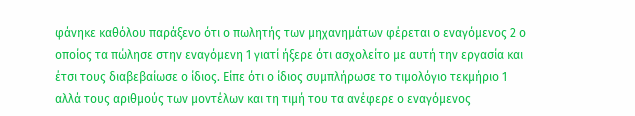φάνηκε καθόλου παράξενο ότι ο πωλητής των μηχανημάτων φέρεται ο εναγόμενος 2 ο οποίος τα πώλησε στην εναγόμενη 1 γιατί ήξερε ότι ασχολείτο με αυτή την εργασία και έτσι τους διαβεβαίωσε ο ίδιος. Είπε ότι ο ίδιος συμπλήρωσε το τιμολόγιο τεκμήριο 1 αλλά τους αριθμούς των μοντέλων και τη τιμή του τα ανέφερε ο εναγόμενος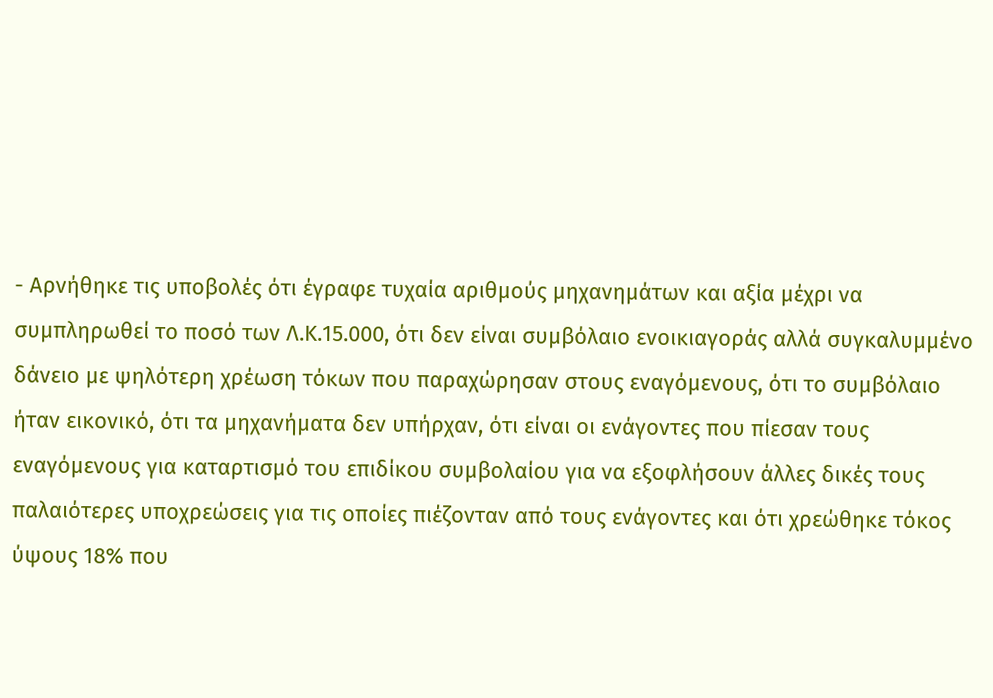- Αρνήθηκε τις υποβολές ότι έγραφε τυχαία αριθμούς μηχανημάτων και αξία μέχρι να συμπληρωθεί το ποσό των Λ.Κ.15.000, ότι δεν είναι συμβόλαιο ενοικιαγοράς αλλά συγκαλυμμένο δάνειο με ψηλότερη χρέωση τόκων που παραχώρησαν στους εναγόμενους, ότι το συμβόλαιο ήταν εικονικό, ότι τα μηχανήματα δεν υπήρχαν, ότι είναι οι ενάγοντες που πίεσαν τους εναγόμενους για καταρτισμό του επιδίκου συμβολαίου για να εξοφλήσουν άλλες δικές τους παλαιότερες υποχρεώσεις για τις οποίες πιέζονταν από τους ενάγοντες και ότι χρεώθηκε τόκος ύψους 18% που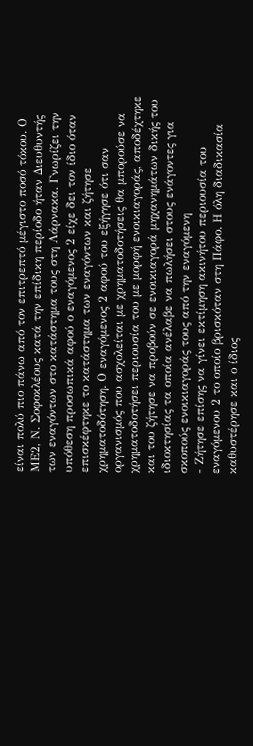είναι πολύ πιο πάνω από τον επιτρεπτό μέγιστο ποσό τόκου. Ο ΜΕ2, Ν. Σοφοκλέους κατά την επίδικη περίοδο ήταν Διευθυντής των εναγόντων στο κατάστημα τους στη Λάρνακα. Γνωρίζει την υπόθεση προσωπικά αφού ο εναγόμενος 2 είχε δει τον ίδιο όταν επισκέφτηκε το κατάστημα των εναγόντων και ζήτησε χρηματοδότηση. Ο εναγόμενος 2 αφού του εξήγησε ότι σαν οργανισμός που ασχολείται με χρηματοδοτήσεις θα μπορούσε να χρηματοδοτήσει περιουσία του με μορφή ενοικιαγοράς, αποδέχτηκε και του ζήτησε να προβούν σε ενοικιαγορά μηχανημάτων δικής του ιδιοκτησίας τα οποία ανέλαβε να πωλήσει στους ενάγοντες για σκοπούς ενοικιαγοράς τους από την εναγόμενη
- Ζήτησε επίσης να γίνει εκτίμηση ακινήτου περιουσία του εναγόμενου 2 το οποίο βρισκόταν στη Πάφο. Η όλη διαδικασία καθυστέρησε και ο ίδιος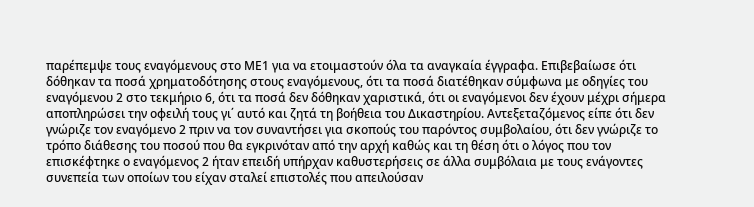παρέπεμψε τους εναγόμενους στο ΜΕ1 για να ετοιμαστούν όλα τα αναγκαία έγγραφα. Επιβεβαίωσε ότι δόθηκαν τα ποσά χρηματοδότησης στους εναγόμενους, ότι τα ποσά διατέθηκαν σύμφωνα με οδηγίες του εναγόμενου 2 στο τεκμήριο 6, ότι τα ποσά δεν δόθηκαν χαριστικά, ότι οι εναγόμενοι δεν έχουν μέχρι σήμερα αποπληρώσει την οφειλή τους γι΄ αυτό και ζητά τη βοήθεια του Δικαστηρίου. Αντεξεταζόμενος είπε ότι δεν γνώριζε τον εναγόμενο 2 πριν να τον συναντήσει για σκοπούς του παρόντος συμβολαίου, ότι δεν γνώριζε το τρόπο διάθεσης του ποσού που θα εγκρινόταν από την αρχή καθώς και τη θέση ότι ο λόγος που τον επισκέφτηκε ο εναγόμενος 2 ήταν επειδή υπήρχαν καθυστερήσεις σε άλλα συμβόλαια με τους ενάγοντες συνεπεία των οποίων του είχαν σταλεί επιστολές που απειλούσαν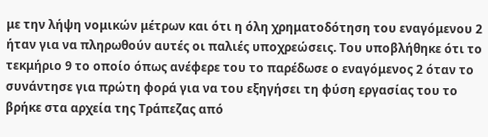με την λήψη νομικών μέτρων και ότι η όλη χρηματοδότηση του εναγόμενου 2 ήταν για να πληρωθούν αυτές οι παλιές υποχρεώσεις. Του υποβλήθηκε ότι το τεκμήριο 9 το οποίο όπως ανέφερε του το παρέδωσε ο εναγόμενος 2 όταν το συνάντησε για πρώτη φορά για να του εξηγήσει τη φύση εργασίας του το βρήκε στα αρχεία της Τράπεζας από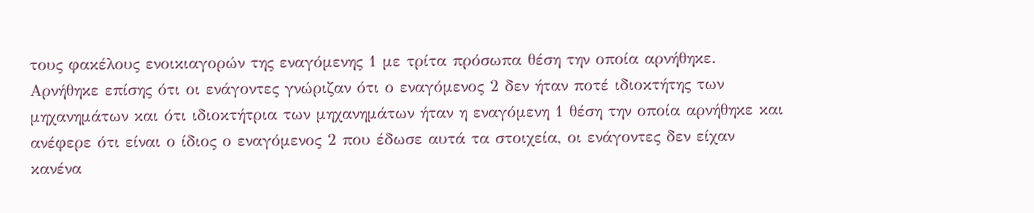τους φακέλους ενοικιαγορών της εναγόμενης 1 με τρίτα πρόσωπα θέση την οποία αρνήθηκε. Αρνήθηκε επίσης ότι οι ενάγοντες γνώριζαν ότι ο εναγόμενος 2 δεν ήταν ποτέ ιδιοκτήτης των μηχανημάτων και ότι ιδιοκτήτρια των μηχανημάτων ήταν η εναγόμενη 1 θέση την οποία αρνήθηκε και ανέφερε ότι είναι ο ίδιος ο εναγόμενος 2 που έδωσε αυτά τα στοιχεία, οι ενάγοντες δεν είχαν κανένα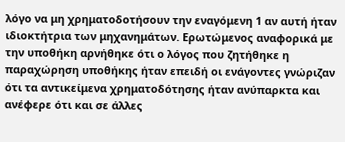λόγο να μη χρηματοδοτήσουν την εναγόμενη 1 αν αυτή ήταν ιδιοκτήτρια των μηχανημάτων. Ερωτώμενος αναφορικά με την υποθήκη αρνήθηκε ότι ο λόγος που ζητήθηκε η παραχώρηση υποθήκης ήταν επειδή οι ενάγοντες γνώριζαν ότι τα αντικείμενα χρηματοδότησης ήταν ανύπαρκτα και ανέφερε ότι και σε άλλες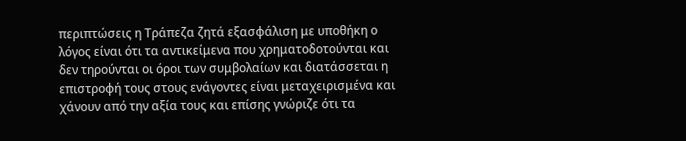περιπτώσεις η Τράπεζα ζητά εξασφάλιση με υποθήκη ο λόγος είναι ότι τα αντικείμενα που χρηματοδοτούνται και δεν τηρούνται οι όροι των συμβολαίων και διατάσσεται η επιστροφή τους στους ενάγοντες είναι μεταχειρισμένα και χάνουν από την αξία τους και επίσης γνώριζε ότι τα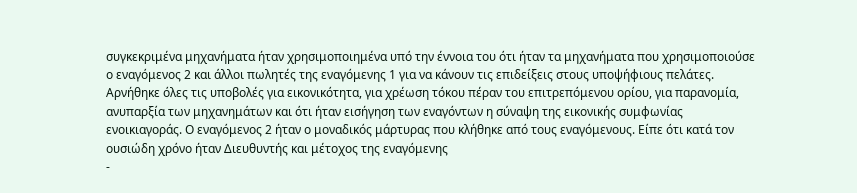συγκεκριμένα μηχανήματα ήταν χρησιμοποιημένα υπό την έννοια του ότι ήταν τα μηχανήματα που χρησιμοποιούσε ο εναγόμενος 2 και άλλοι πωλητές της εναγόμενης 1 για να κάνουν τις επιδείξεις στους υποψήφιους πελάτες. Αρνήθηκε όλες τις υποβολές για εικονικότητα, για χρέωση τόκου πέραν του επιτρεπόμενου ορίου, για παρανομία, ανυπαρξία των μηχανημάτων και ότι ήταν εισήγηση των εναγόντων η σύναψη της εικονικής συμφωνίας ενοικιαγοράς. Ο εναγόμενος 2 ήταν ο μοναδικός μάρτυρας που κλήθηκε από τους εναγόμενους. Είπε ότι κατά τον ουσιώδη χρόνο ήταν Διευθυντής και μέτοχος της εναγόμενης
-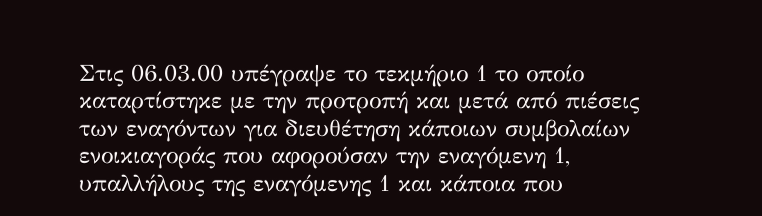Στις 06.03.00 υπέγραψε το τεκμήριο 1 το οποίο καταρτίστηκε με την προτροπή και μετά από πιέσεις των εναγόντων για διευθέτηση κάποιων συμβολαίων ενοικιαγοράς που αφορούσαν την εναγόμενη 1, υπαλλήλους της εναγόμενης 1 και κάποια που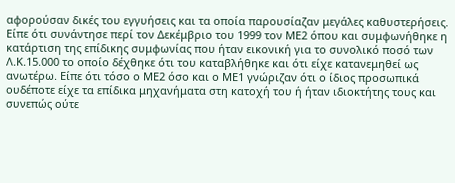αφορούσαν δικές του εγγυήσεις και τα οποία παρουσίαζαν μεγάλες καθυστερήσεις. Είπε ότι συνάντησε περί τον Δεκέμβριο του 1999 τον ΜΕ2 όπου και συμφωνήθηκε η κατάρτιση της επίδικης συμφωνίας που ήταν εικονική για το συνολικό ποσό των Λ.Κ.15.000 το οποίο δέχθηκε ότι του καταβλήθηκε και ότι είχε κατανεμηθεί ως ανωτέρω. Είπε ότι τόσο ο ΜΕ2 όσο και ο ΜΕ1 γνώριζαν ότι ο ίδιος προσωπικά ουδέποτε είχε τα επίδικα μηχανήματα στη κατοχή του ή ήταν ιδιοκτήτης τους και συνεπώς ούτε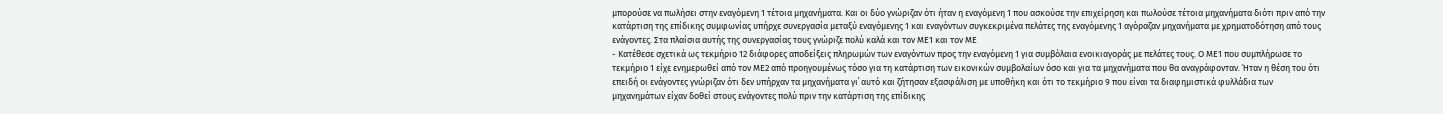μπορούσε να πωλήσει στην εναγόμενη 1 τέτοια μηχανήματα. Και οι δύο γνώριζαν ότι ήταν η εναγόμενη 1 που ασκούσε την επιχείρηση και πωλούσε τέτοια μηχανήματα διότι πριν από την κατάρτιση της επίδικης συμφωνίας υπήρχε συνεργασία μεταξύ εναγόμενης 1 και εναγόντων συγκεκριμένα πελάτες της εναγόμενης 1 αγόραζαν μηχανήματα με χρηματοδότηση από τους ενάγοντες. Στα πλαίσια αυτής της συνεργασίας τους γνώριζε πολύ καλά και τον ΜΕ1 και τον ΜΕ
- Κατέθεσε σχετικά ως τεκμήριο 12 διάφορες αποδείξεις πληρωμών των εναγόντων προς την εναγόμενη 1 για συμβόλαια ενοικιαγοράς με πελάτες τους. Ο ΜΕ1 που συμπλήρωσε το τεκμήριο 1 είχε ενημερωθεί από τον ΜΕ2 από προηγουμένως τόσο για τη κατάρτιση των εικονικών συμβολαίων όσο και για τα μηχανήματα που θα αναγράφονταν. Ήταν η θέση του ότι επειδή οι ενάγοντες γνώριζαν ότι δεν υπήρχαν τα μηχανήματα γι΄ αυτό και ζήτησαν εξασφάλιση με υποθήκη και ότι το τεκμήριο 9 που είναι τα διαφημιστικά φυλλάδια των μηχανημάτων είχαν δοθεί στους ενάγοντες πολύ πριν την κατάρτιση της επίδικης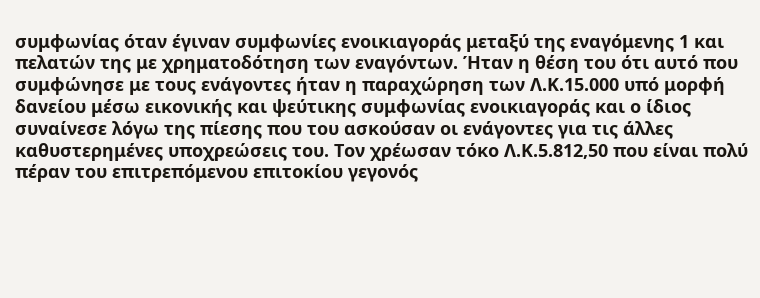συμφωνίας όταν έγιναν συμφωνίες ενοικιαγοράς μεταξύ της εναγόμενης 1 και πελατών της με χρηματοδότηση των εναγόντων. Ήταν η θέση του ότι αυτό που συμφώνησε με τους ενάγοντες ήταν η παραχώρηση των Λ.Κ.15.000 υπό μορφή δανείου μέσω εικονικής και ψεύτικης συμφωνίας ενοικιαγοράς και ο ίδιος συναίνεσε λόγω της πίεσης που του ασκούσαν οι ενάγοντες για τις άλλες καθυστερημένες υποχρεώσεις του. Τον χρέωσαν τόκο Λ.Κ.5.812,50 που είναι πολύ πέραν του επιτρεπόμενου επιτοκίου γεγονός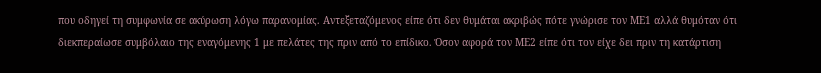που οδηγεί τη συμφωνία σε ακύρωση λόγω παρανομίας. Αντεξεταζόμενος είπε ότι δεν θυμάται ακριβώς πότε γνώρισε τον ΜΕ1 αλλά θυμόταν ότι διεκπεραίωσε συμβόλαιο της εναγόμενης 1 με πελάτες της πριν από το επίδικο. Όσον αφορά τον ΜΕ2 είπε ότι τον είχε δει πριν τη κατάρτιση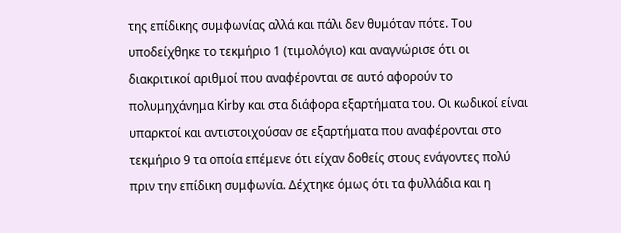της επίδικης συμφωνίας αλλά και πάλι δεν θυμόταν πότε. Του υποδείχθηκε το τεκμήριο 1 (τιμολόγιο) και αναγνώρισε ότι οι διακριτικοί αριθμοί που αναφέρονται σε αυτό αφορούν το πολυμηχάνημα Kirby και στα διάφορα εξαρτήματα του. Οι κωδικοί είναι υπαρκτοί και αντιστοιχούσαν σε εξαρτήματα που αναφέρονται στο τεκμήριο 9 τα οποία επέμενε ότι είχαν δοθείς στους ενάγοντες πολύ πριν την επίδικη συμφωνία. Δέχτηκε όμως ότι τα φυλλάδια και η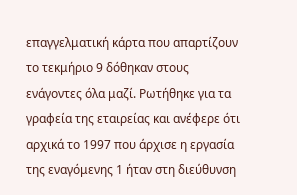επαγγελματική κάρτα που απαρτίζουν το τεκμήριο 9 δόθηκαν στους ενάγοντες όλα μαζί. Ρωτήθηκε για τα γραφεία της εταιρείας και ανέφερε ότι αρχικά το 1997 που άρχισε η εργασία της εναγόμενης 1 ήταν στη διεύθυνση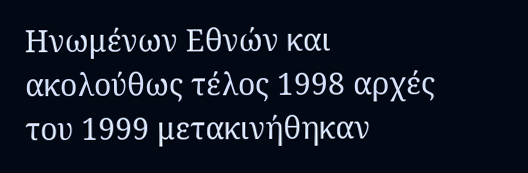Ηνωμένων Εθνών και ακολούθως τέλος 1998 αρχές του 1999 μετακινήθηκαν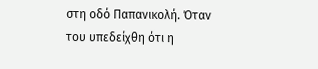στη οδό Παπανικολή. Όταν του υπεδείχθη ότι η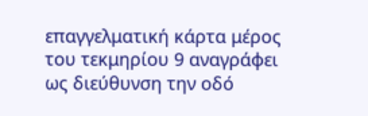επαγγελματική κάρτα μέρος του τεκμηρίου 9 αναγράφει ως διεύθυνση την οδό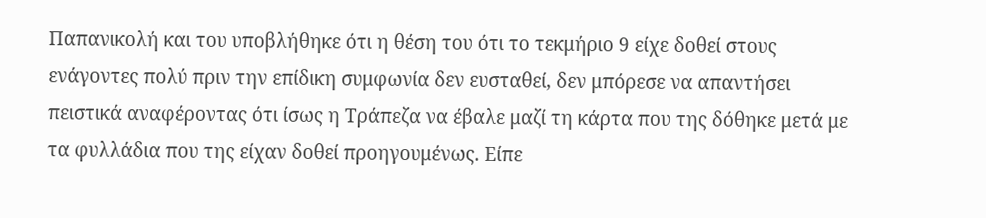Παπανικολή και του υποβλήθηκε ότι η θέση του ότι το τεκμήριο 9 είχε δοθεί στους ενάγοντες πολύ πριν την επίδικη συμφωνία δεν ευσταθεί, δεν μπόρεσε να απαντήσει πειστικά αναφέροντας ότι ίσως η Τράπεζα να έβαλε μαζί τη κάρτα που της δόθηκε μετά με τα φυλλάδια που της είχαν δοθεί προηγουμένως. Είπε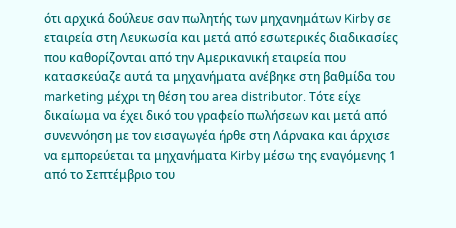ότι αρχικά δούλευε σαν πωλητής των μηχανημάτων Kirby σε εταιρεία στη Λευκωσία και μετά από εσωτερικές διαδικασίες που καθορίζονται από την Αμερικανική εταιρεία που κατασκεύαζε αυτά τα μηχανήματα ανέβηκε στη βαθμίδα του marketing μέχρι τη θέση του area distributor. Τότε είχε δικαίωμα να έχει δικό του γραφείο πωλήσεων και μετά από συνεννόηση με τον εισαγωγέα ήρθε στη Λάρνακα και άρχισε να εμπορεύεται τα μηχανήματα Kirby μέσω της εναγόμενης 1 από το Σεπτέμβριο του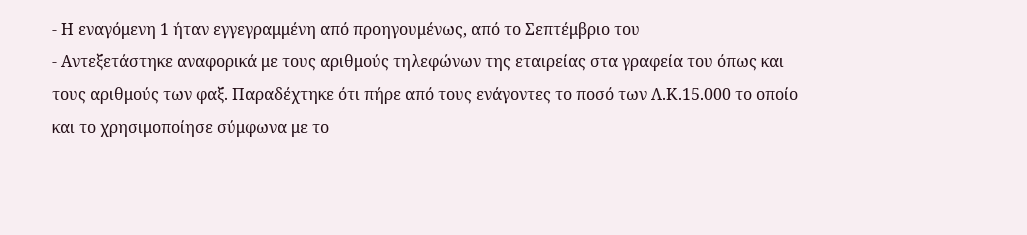- Η εναγόμενη 1 ήταν εγγεγραμμένη από προηγουμένως, από το Σεπτέμβριο του
- Αντεξετάστηκε αναφορικά με τους αριθμούς τηλεφώνων της εταιρείας στα γραφεία του όπως και τους αριθμούς των φαξ. Παραδέχτηκε ότι πήρε από τους ενάγοντες το ποσό των Λ.Κ.15.000 το οποίο και το χρησιμοποίησε σύμφωνα με το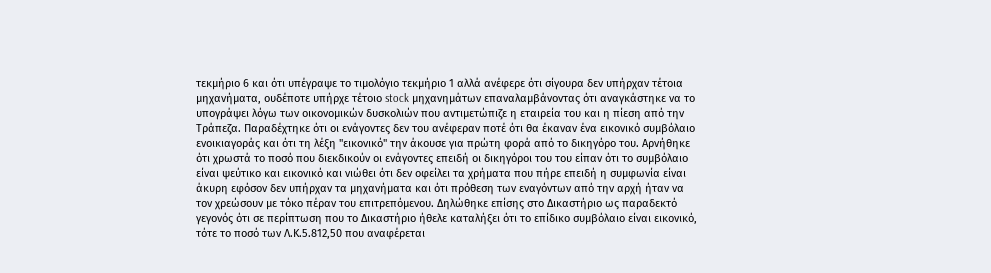τεκμήριο 6 και ότι υπέγραψε το τιμολόγιο τεκμήριο 1 αλλά ανέφερε ότι σίγουρα δεν υπήρχαν τέτοια μηχανήματα, ουδέποτε υπήρχε τέτοιο stock μηχανημάτων επαναλαμβάνοντας ότι αναγκάστηκε να το υπογράψει λόγω των οικονομικών δυσκολιών που αντιμετώπιζε η εταιρεία του και η πίεση από την Τράπεζα. Παραδέχτηκε ότι οι ενάγοντες δεν του ανέφεραν ποτέ ότι θα έκαναν ένα εικονικό συμβόλαιο ενοικιαγοράς και ότι τη λέξη "εικονικό" την άκουσε για πρώτη φορά από το δικηγόρο του. Αρνήθηκε ότι χρωστά το ποσό που διεκδικούν οι ενάγοντες επειδή οι δικηγόροι του του είπαν ότι το συμβόλαιο είναι ψεύτικο και εικονικό και νιώθει ότι δεν οφείλει τα χρήματα που πήρε επειδή η συμφωνία είναι άκυρη εφόσον δεν υπήρχαν τα μηχανήματα και ότι πρόθεση των εναγόντων από την αρχή ήταν να τον χρεώσουν με τόκο πέραν του επιτρεπόμενου. Δηλώθηκε επίσης στο Δικαστήριο ως παραδεκτό γεγονός ότι σε περίπτωση που το Δικαστήριο ήθελε καταλήξει ότι το επίδικο συμβόλαιο είναι εικονικό, τότε το ποσό των Λ.Κ.5.812,50 που αναφέρεται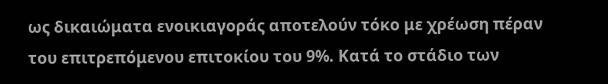ως δικαιώματα ενοικιαγοράς αποτελούν τόκο με χρέωση πέραν του επιτρεπόμενου επιτοκίου του 9%. Κατά το στάδιο των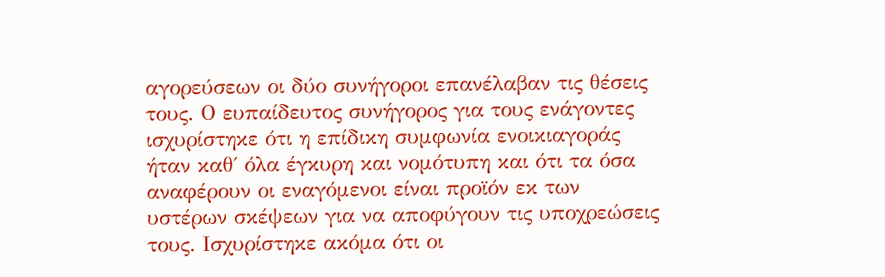αγορεύσεων οι δύο συνήγοροι επανέλαβαν τις θέσεις τους. Ο ευπαίδευτος συνήγορος για τους ενάγοντες ισχυρίστηκε ότι η επίδικη συμφωνία ενοικιαγοράς ήταν καθ΄ όλα έγκυρη και νομότυπη και ότι τα όσα αναφέρουν οι εναγόμενοι είναι προϊόν εκ των υστέρων σκέψεων για να αποφύγουν τις υποχρεώσεις τους. Ισχυρίστηκε ακόμα ότι οι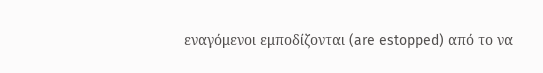εναγόμενοι εμποδίζονται (are estopped) από το να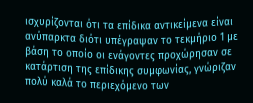ισχυρίζονται ότι τα επίδικα αντικείμενα είναι ανύπαρκτα διότι υπέγραψαν το τεκμήριο 1 με βάση το οποίο οι ενάγοντες προχώρησαν σε κατάρτιση της επίδικης συμφωνίας, γνώριζαν πολύ καλά το περιεχόμενο των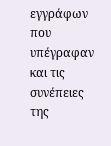εγγράφων που υπέγραφαν και τις συνέπειες της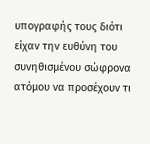υπογραφής τους διότι είχαν την ευθύνη του συνηθισμένου σώφρονα ατόμου να προσέχουν τι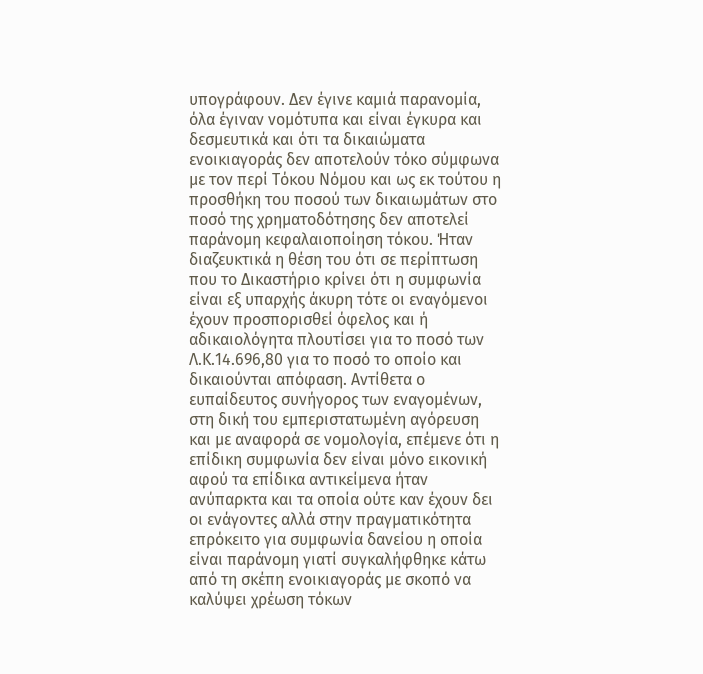υπογράφουν. Δεν έγινε καμιά παρανομία, όλα έγιναν νομότυπα και είναι έγκυρα και δεσμευτικά και ότι τα δικαιώματα ενοικιαγοράς δεν αποτελούν τόκο σύμφωνα με τον περί Τόκου Νόμου και ως εκ τούτου η προσθήκη του ποσού των δικαιωμάτων στο ποσό της χρηματοδότησης δεν αποτελεί παράνομη κεφαλαιοποίηση τόκου. Ήταν διαζευκτικά η θέση του ότι σε περίπτωση που το Δικαστήριο κρίνει ότι η συμφωνία είναι εξ υπαρχής άκυρη τότε οι εναγόμενοι έχουν προσπορισθεί όφελος και ή αδικαιολόγητα πλουτίσει για το ποσό των Λ.Κ.14.696,80 για το ποσό το οποίο και δικαιούνται απόφαση. Αντίθετα ο ευπαίδευτος συνήγορος των εναγομένων, στη δική του εμπεριστατωμένη αγόρευση και με αναφορά σε νομολογία, επέμενε ότι η επίδικη συμφωνία δεν είναι μόνο εικονική αφού τα επίδικα αντικείμενα ήταν ανύπαρκτα και τα οποία ούτε καν έχουν δει οι ενάγοντες αλλά στην πραγματικότητα επρόκειτο για συμφωνία δανείου η οποία είναι παράνομη γιατί συγκαλήφθηκε κάτω από τη σκέπη ενοικιαγοράς με σκοπό να καλύψει χρέωση τόκων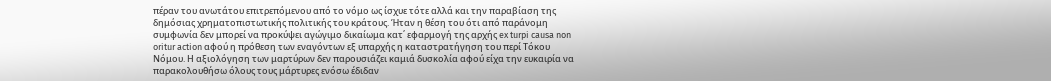πέραν του ανωτάτου επιτρεπόμενου από το νόμο ως ίσχυε τότε αλλά και την παραβίαση της δημόσιας χρηματοπιστωτικής πολιτικής του κράτους. Ήταν η θέση του ότι από παράνομη συμφωνία δεν μπορεί να προκύψει αγώγιμο δικαίωμα κατ΄ εφαρμογή της αρχής ex turpi causa non oritur action αφού η πρόθεση των εναγόντων εξ υπαρχής η καταστρατήγηση του περί Τόκου Νόμου. Η αξιολόγηση των μαρτύρων δεν παρουσιάζει καμιά δυσκολία αφού είχα την ευκαιρία να παρακολουθήσω όλους τους μάρτυρες ενόσω έδιδαν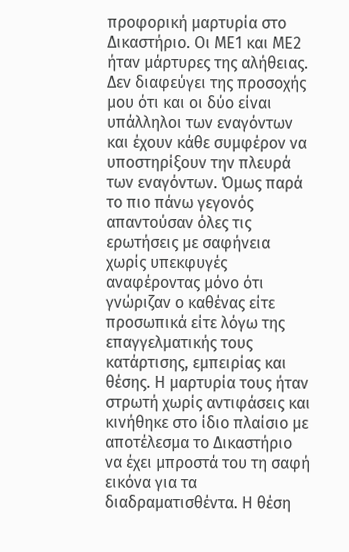προφορική μαρτυρία στο Δικαστήριο. Οι ΜΕ1 και ΜΕ2 ήταν μάρτυρες της αλήθειας. Δεν διαφεύγει της προσοχής μου ότι και οι δύο είναι υπάλληλοι των εναγόντων και έχουν κάθε συμφέρον να υποστηρίξουν την πλευρά των εναγόντων. Όμως παρά το πιο πάνω γεγονός απαντούσαν όλες τις ερωτήσεις με σαφήνεια χωρίς υπεκφυγές αναφέροντας μόνο ότι γνώριζαν ο καθένας είτε προσωπικά είτε λόγω της επαγγελματικής τους κατάρτισης, εμπειρίας και θέσης. Η μαρτυρία τους ήταν στρωτή χωρίς αντιφάσεις και κινήθηκε στο ίδιο πλαίσιο με αποτέλεσμα το Δικαστήριο να έχει μπροστά του τη σαφή εικόνα για τα διαδραματισθέντα. Η θέση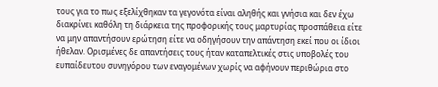τους για το πως εξελίχθηκαν τα γεγονότα είναι αληθής και γνήσια και δεν έχω διακρίνει καθόλη τη διάρκεια της προφορικής τους μαρτυρίας προσπάθεια είτε να μην απαντήσουν ερώτηση είτε να οδηγήσουν την απάντηση εκεί που οι ίδιοι ήθελαν. Ορισμένες δε απαντήσεις τους ήταν καταπελτικές στις υποβολές του ευπαίδευτου συνηγόρου των εναγομένων χωρίς να αφήνουν περιθώρια στο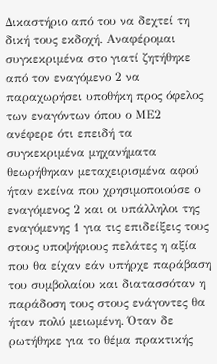Δικαστήριο από του να δεχτεί τη δική τους εκδοχή. Αναφέρομαι συγκεκριμένα στο γιατί ζητήθηκε από τον εναγόμενο 2 να παραχωρήσει υποθήκη προς όφελος των εναγόντων όπου ο ΜΕ2 ανέφερε ότι επειδή τα συγκεκριμένα μηχανήματα θεωρήθηκαν μεταχειρισμένα αφού ήταν εκείνα που χρησιμοποιούσε ο εναγόμενος 2 και οι υπάλληλοι της εναγόμενης 1 για τις επιδείξεις τους στους υποψήφιους πελάτες η αξία που θα είχαν εάν υπήρχε παράβαση του συμβολαίου και διατασσόταν η παράδοση τους στους ενάγοντες θα ήταν πολύ μειωμένη. Όταν δε ρωτήθηκε για το θέμα πρακτικής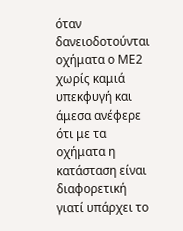όταν δανειοδοτούνται οχήματα ο ΜΕ2 χωρίς καμιά υπεκφυγή και άμεσα ανέφερε ότι με τα οχήματα η κατάσταση είναι διαφορετική γιατί υπάρχει το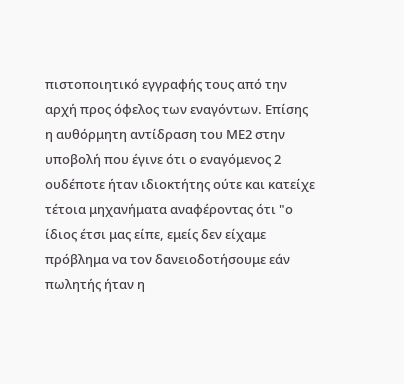πιστοποιητικό εγγραφής τους από την αρχή προς όφελος των εναγόντων. Επίσης η αυθόρμητη αντίδραση του ΜΕ2 στην υποβολή που έγινε ότι ο εναγόμενος 2 ουδέποτε ήταν ιδιοκτήτης ούτε και κατείχε τέτοια μηχανήματα αναφέροντας ότι "ο ίδιος έτσι μας είπε, εμείς δεν είχαμε πρόβλημα να τον δανειοδοτήσουμε εάν πωλητής ήταν η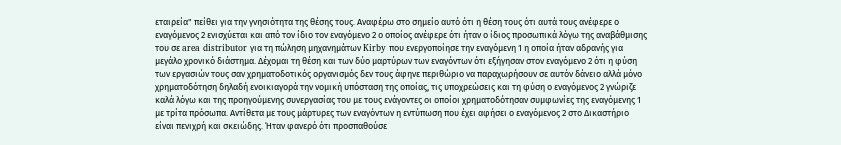εταιρεία" πείθει για την γνησιότητα της θέσης τους. Αναφέρω στο σημείο αυτό ότι η θέση τους ότι αυτά τους ανέφερε ο εναγόμενος 2 ενισχύεται και από τον ίδιο τον εναγόμενο 2 ο οποίος ανέφερε ότι ήταν ο ίδιος προσωπικά λόγω της αναβάθμισης του σε area distributor για τη πώληση μηχανημάτων Kirby που ενεργοποίησε την εναγόμενη 1 η οποία ήταν αδρανής για μεγάλο χρονικό διάστημα. Δέχομαι τη θέση και των δύο μαρτύρων των εναγόντων ότι εξήγησαν στον εναγόμενο 2 ότι η φύση των εργασιών τους σαν χρηματοδοτικός οργανισμός δεν τους άφηνε περιθώριο να παραχωρήσουν σε αυτόν δάνειο αλλά μόνο χρηματοδότηση δηλαδή ενοικιαγορά την νομική υπόσταση της οποίας, τις υποχρεώσεις και τη φύση ο εναγόμενος 2 γνώριζε καλά λόγω και της προηγούμενης συνεργασίας του με τους ενάγοντες οι οποίοι χρηματοδότησαν συμφωνίες της εναγόμενης 1 με τρίτα πρόσωπα. Αντίθετα με τους μάρτυρες των εναγόντων η εντύπωση που έχει αφήσει ο εναγόμενος 2 στο Δικαστήριο είναι πενιχρή και σκειώδης. Ήταν φανερό ότι προσπαθούσε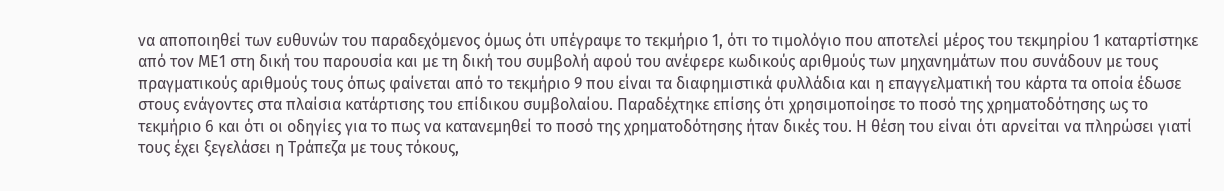να αποποιηθεί των ευθυνών του παραδεχόμενος όμως ότι υπέγραψε το τεκμήριο 1, ότι το τιμολόγιο που αποτελεί μέρος του τεκμηρίου 1 καταρτίστηκε από τον ΜΕ1 στη δική του παρουσία και με τη δική του συμβολή αφού του ανέφερε κωδικούς αριθμούς των μηχανημάτων που συνάδουν με τους πραγματικούς αριθμούς τους όπως φαίνεται από το τεκμήριο 9 που είναι τα διαφημιστικά φυλλάδια και η επαγγελματική του κάρτα τα οποία έδωσε στους ενάγοντες στα πλαίσια κατάρτισης του επίδικου συμβολαίου. Παραδέχτηκε επίσης ότι χρησιμοποίησε το ποσό της χρηματοδότησης ως το τεκμήριο 6 και ότι οι οδηγίες για το πως να κατανεμηθεί το ποσό της χρηματοδότησης ήταν δικές του. Η θέση του είναι ότι αρνείται να πληρώσει γιατί τους έχει ξεγελάσει η Τράπεζα με τους τόκους,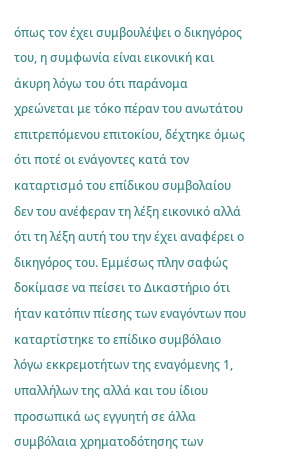όπως τον έχει συμβουλέψει ο δικηγόρος του, η συμφωνία είναι εικονική και άκυρη λόγω του ότι παράνομα χρεώνεται με τόκο πέραν του ανωτάτου επιτρεπόμενου επιτοκίου, δέχτηκε όμως ότι ποτέ οι ενάγοντες κατά τον καταρτισμό του επίδικου συμβολαίου δεν του ανέφεραν τη λέξη εικονικό αλλά ότι τη λέξη αυτή του την έχει αναφέρει ο δικηγόρος του. Εμμέσως πλην σαφώς δοκίμασε να πείσει το Δικαστήριο ότι ήταν κατόπιν πίεσης των εναγόντων που καταρτίστηκε το επίδικο συμβόλαιο λόγω εκκρεμοτήτων της εναγόμενης 1, υπαλλήλων της αλλά και του ίδιου προσωπικά ως εγγυητή σε άλλα συμβόλαια χρηματοδότησης των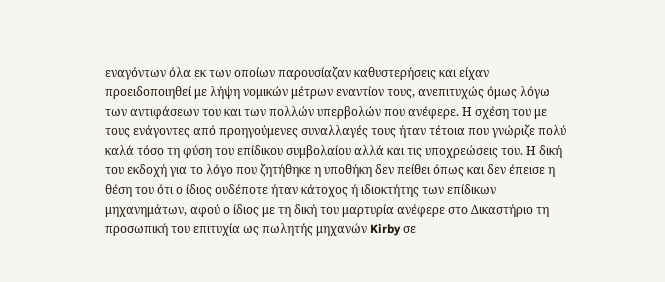εναγόντων όλα εκ των οποίων παρουσίαζαν καθυστερήσεις και είχαν προειδοποιηθεί με λήψη νομικών μέτρων εναντίον τους, ανεπιτυχώς όμως λόγω των αντιφάσεων του και των πολλών υπερβολών που ανέφερε. Η σχέση του με τους ενάγοντες από προηγούμενες συναλλαγές τους ήταν τέτοια που γνώριζε πολύ καλά τόσο τη φύση του επίδικου συμβολαίου αλλά και τις υποχρεώσεις του. Η δική του εκδοχή για το λόγο που ζητήθηκε η υποθήκη δεν πείθει όπως και δεν έπεισε η θέση του ότι ο ίδιος ουδέποτε ήταν κάτοχος ή ιδιοκτήτης των επίδικων μηχανημάτων, αφού ο ίδιος με τη δική του μαρτυρία ανέφερε στο Δικαστήριο τη προσωπική του επιτυχία ως πωλητής μηχανών Kirby σε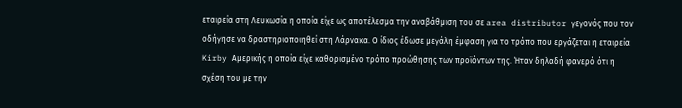εταιρεία στη Λευκωσία η οποία είχε ως αποτέλεσμα την αναβάθμιση του σε area distributor γεγονός που τον οδήγησε να δραστηριοποιηθεί στη Λάρνακα. Ο ίδιος έδωσε μεγάλη έμφαση για το τρόπο που εργάζεται η εταιρεία Kirby Αμερικής η οποία είχε καθορισμένο τρόπο προώθησης των προϊόντων της. Ήταν δηλαδή φανερό ότι η σχέση του με την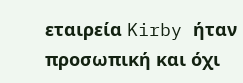εταιρεία Kirby ήταν προσωπική και όχι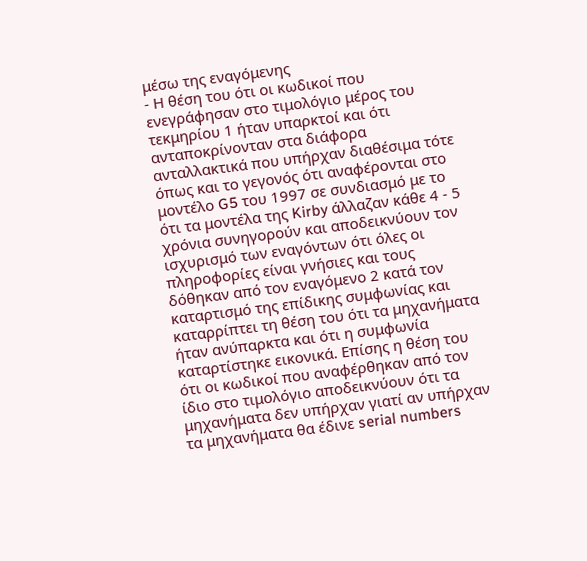μέσω της εναγόμενης
- Η θέση του ότι οι κωδικοί που ενεγράφησαν στο τιμολόγιο μέρος του τεκμηρίου 1 ήταν υπαρκτοί και ότι ανταποκρίνονταν στα διάφορα ανταλλακτικά που υπήρχαν διαθέσιμα τότε όπως και το γεγονός ότι αναφέρονται στο μοντέλο G5 του 1997 σε συνδιασμό με το ότι τα μοντέλα της Kirby άλλαζαν κάθε 4 - 5 χρόνια συνηγορούν και αποδεικνύουν τον ισχυρισμό των εναγόντων ότι όλες οι πληροφορίες είναι γνήσιες και τους δόθηκαν από τον εναγόμενο 2 κατά τον καταρτισμό της επίδικης συμφωνίας και καταρρίπτει τη θέση του ότι τα μηχανήματα ήταν ανύπαρκτα και ότι η συμφωνία καταρτίστηκε εικονικά. Επίσης η θέση του ότι οι κωδικοί που αναφέρθηκαν από τον ίδιο στο τιμολόγιο αποδεικνύουν ότι τα μηχανήματα δεν υπήρχαν γιατί αν υπήρχαν τα μηχανήματα θα έδινε serial numbers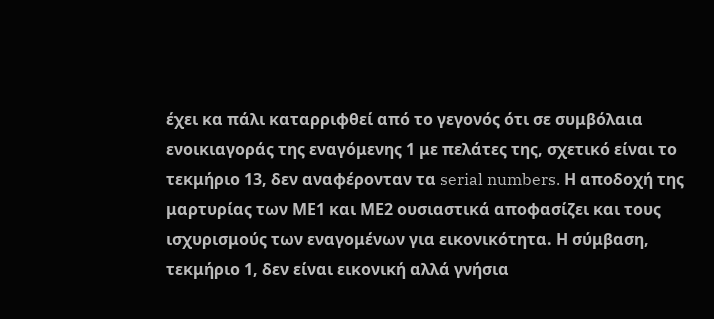έχει κα πάλι καταρριφθεί από το γεγονός ότι σε συμβόλαια ενοικιαγοράς της εναγόμενης 1 με πελάτες της, σχετικό είναι το τεκμήριο 13, δεν αναφέρονταν τα serial numbers. Η αποδοχή της μαρτυρίας των ΜΕ1 και ΜΕ2 ουσιαστικά αποφασίζει και τους ισχυρισμούς των εναγομένων για εικονικότητα. Η σύμβαση, τεκμήριο 1, δεν είναι εικονική αλλά γνήσια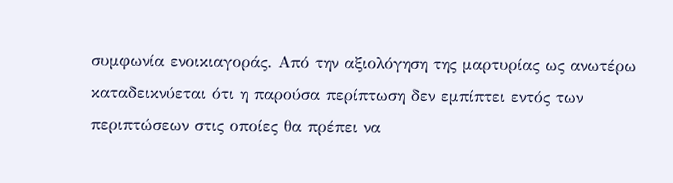συμφωνία ενοικιαγοράς. Από την αξιολόγηση της μαρτυρίας ως ανωτέρω καταδεικνύεται ότι η παρούσα περίπτωση δεν εμπίπτει εντός των περιπτώσεων στις οποίες θα πρέπει να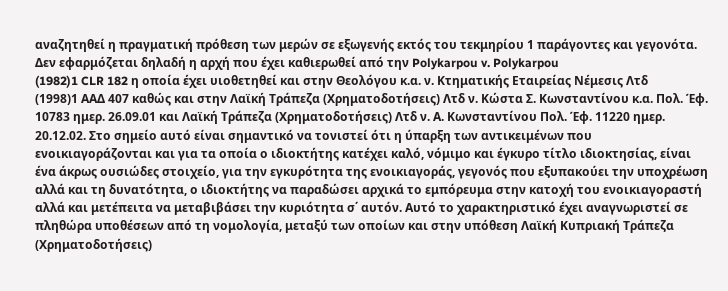αναζητηθεί η πραγματική πρόθεση των μερών σε εξωγενής εκτός του τεκμηρίου 1 παράγοντες και γεγονότα. Δεν εφαρμόζεται δηλαδή η αρχή που έχει καθιερωθεί από την Polykarpou v. Polykarpou
(1982)1 CLR 182 η οποία έχει υιοθετηθεί και στην Θεολόγου κ.α. ν. Κτηματικής Εταιρείας Νέμεσις Λτδ
(1998)1 ΑΑΔ 407 καθώς και στην Λαϊκή Τράπεζα (Χρηματοδοτήσεις) Λτδ ν. Κώστα Σ. Κωνσταντίνου κ.α. Πολ. Έφ. 10783 ημερ. 26.09.01 και Λαϊκή Τράπεζα (Χρηματοδοτήσεις) Λτδ ν. Α. Κωνσταντίνου Πολ. Έφ. 11220 ημερ. 20.12.02. Στο σημείο αυτό είναι σημαντικό να τονιστεί ότι η ύπαρξη των αντικειμένων που ενοικιαγοράζονται και για τα οποία ο ιδιοκτήτης κατέχει καλό, νόμιμο και έγκυρο τίτλο ιδιοκτησίας, είναι ένα άκρως ουσιώδες στοιχείο, για την εγκυρότητα της ενοικιαγοράς, γεγονός που εξυπακούει την υποχρέωση αλλά και τη δυνατότητα, ο ιδιοκτήτης να παραδώσει αρχικά το εμπόρευμα στην κατοχή του ενοικιαγοραστή αλλά και μετέπειτα να μεταβιβάσει την κυριότητα σ΄ αυτόν. Αυτό το χαρακτηριστικό έχει αναγνωριστεί σε πληθώρα υποθέσεων από τη νομολογία, μεταξύ των οποίων και στην υπόθεση Λαϊκή Κυπριακή Τράπεζα (Χρηματοδοτήσεις)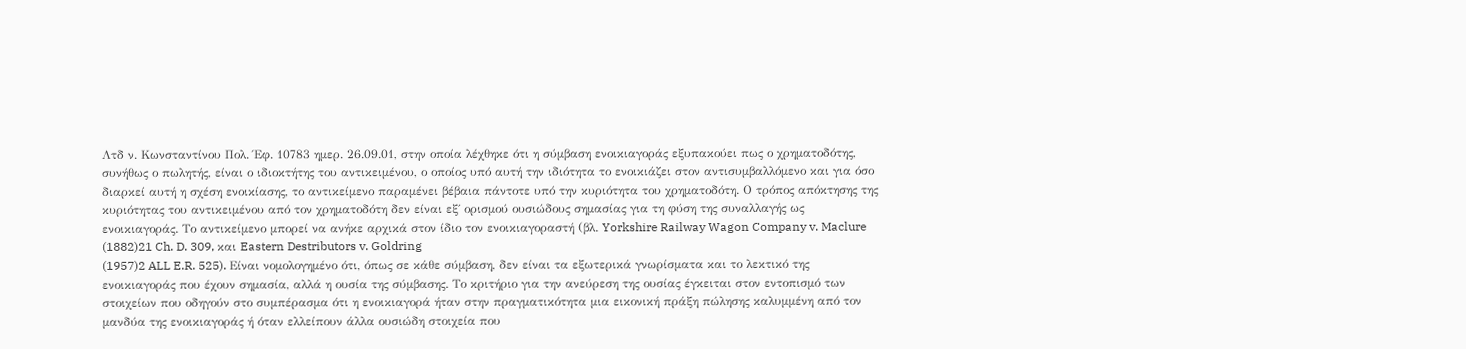Λτδ ν. Κωνσταντίνου Πολ. Έφ. 10783 ημερ. 26.09.01, στην οποία λέχθηκε ότι η σύμβαση ενοικιαγοράς εξυπακούει πως ο χρηματοδότης, συνήθως ο πωλητής, είναι ο ιδιοκτήτης του αντικειμένου, ο οποίος υπό αυτή την ιδιότητα το ενοικιάζει στον αντισυμβαλλόμενο και για όσο διαρκεί αυτή η σχέση ενοικίασης, το αντικείμενο παραμένει βέβαια πάντοτε υπό την κυριότητα του χρηματοδότη. Ο τρόπος απόκτησης της κυριότητας του αντικειμένου από τον χρηματοδότη δεν είναι εξ΄ ορισμού ουσιώδους σημασίας για τη φύση της συναλλαγής ως ενοικιαγοράς. Το αντικείμενο μπορεί να ανήκε αρχικά στον ίδιο τον ενοικιαγοραστή (βλ. Yorkshire Railway Wagon Company v. Maclure
(1882)21 Ch. D. 309, και Eastern Destributors v. Goldring
(1957)2 ALL E.R. 525). Είναι νομολογημένο ότι, όπως σε κάθε σύμβαση, δεν είναι τα εξωτερικά γνωρίσματα και το λεκτικό της ενοικιαγοράς που έχουν σημασία, αλλά η ουσία της σύμβασης. Το κριτήριο για την ανεύρεση της ουσίας έγκειται στον εντοπισμό των στοιχείων που οδηγούν στο συμπέρασμα ότι η ενοικιαγορά ήταν στην πραγματικότητα μια εικονική πράξη πώλησης καλυμμένη από τον μανδύα της ενοικιαγοράς ή όταν ελλείπουν άλλα ουσιώδη στοιχεία που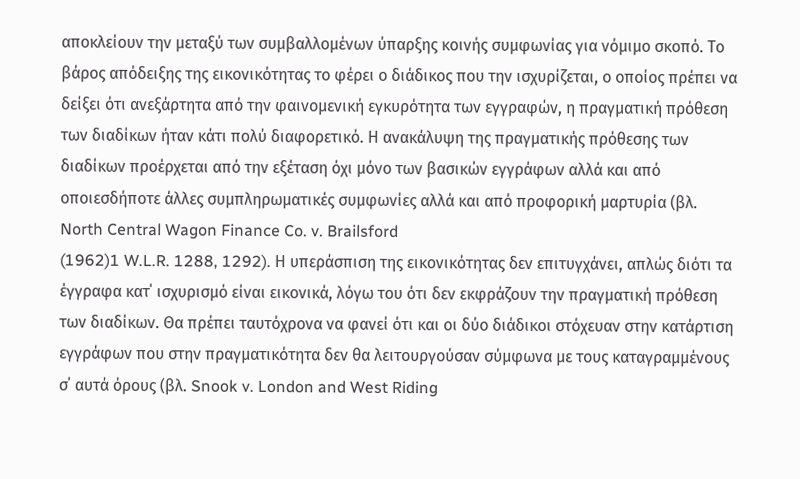αποκλείουν την μεταξύ των συμβαλλομένων ύπαρξης κοινής συμφωνίας για νόμιμο σκοπό. Το βάρος απόδειξης της εικονικότητας το φέρει ο διάδικος που την ισχυρίζεται, ο οποίος πρέπει να δείξει ότι ανεξάρτητα από την φαινομενική εγκυρότητα των εγγραφών, η πραγματική πρόθεση των διαδίκων ήταν κάτι πολύ διαφορετικό. Η ανακάλυψη της πραγματικής πρόθεσης των διαδίκων προέρχεται από την εξέταση όχι μόνο των βασικών εγγράφων αλλά και από οποιεσδήποτε άλλες συμπληρωματικές συμφωνίες αλλά και από προφορική μαρτυρία (βλ. North Central Wagon Finance Co. v. Brailsford
(1962)1 W.L.R. 1288, 1292). Η υπεράσπιση της εικονικότητας δεν επιτυγχάνει, απλώς διότι τα έγγραφα κατ΄ ισχυρισμό είναι εικονικά, λόγω του ότι δεν εκφράζουν την πραγματική πρόθεση των διαδίκων. Θα πρέπει ταυτόχρονα να φανεί ότι και οι δύο διάδικοι στόχευαν στην κατάρτιση εγγράφων που στην πραγματικότητα δεν θα λειτουργούσαν σύμφωνα με τους καταγραμμένους σ΄ αυτά όρους (βλ. Snook v. London and West Riding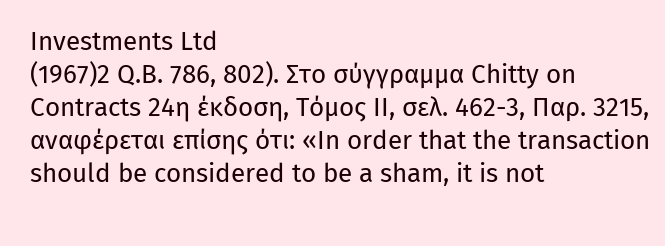Investments Ltd
(1967)2 Q.B. 786, 802). Στο σύγγραμμα Chitty on Contracts 24η έκδοση, Τόμος ΙΙ, σελ. 462-3, Παρ. 3215, αναφέρεται επίσης ότι: «In order that the transaction should be considered to be a sham, it is not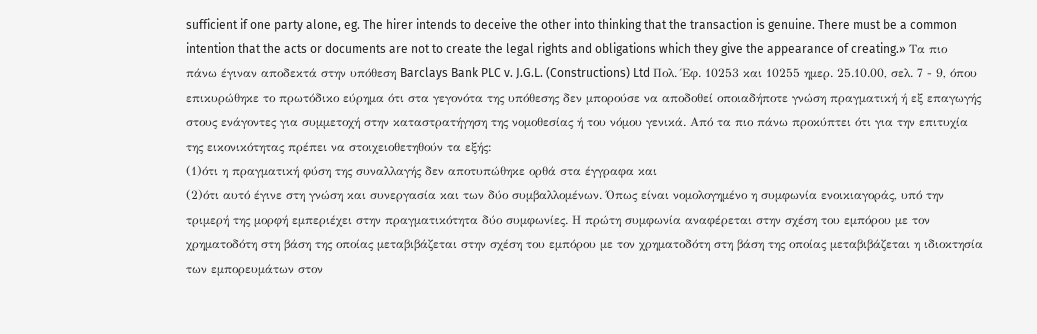sufficient if one party alone, eg. The hirer intends to deceive the other into thinking that the transaction is genuine. There must be a common intention that the acts or documents are not to create the legal rights and obligations which they give the appearance of creating.» Τα πιο πάνω έγιναν αποδεκτά στην υπόθεση Barclays Bank PLC v. J.G.L. (Constructions) Ltd Πολ. Έφ. 10253 και 10255 ημερ. 25.10.00, σελ. 7 - 9, όπου επικυρώθηκε το πρωτόδικο εύρημα ότι στα γεγονότα της υπόθεσης δεν μπορούσε να αποδοθεί οποιαδήποτε γνώση πραγματική ή εξ επαγωγής στους ενάγοντες για συμμετοχή στην καταστρατήγηση της νομοθεσίας ή του νόμου γενικά. Από τα πιο πάνω προκύπτει ότι για την επιτυχία της εικονικότητας πρέπει να στοιχειοθετηθούν τα εξής:
(1)ότι η πραγματική φύση της συναλλαγής δεν αποτυπώθηκε ορθά στα έγγραφα και
(2)ότι αυτό έγινε στη γνώση και συνεργασία και των δύο συμβαλλομένων. Όπως είναι νομολογημένο η συμφωνία ενοικιαγοράς, υπό την τριμερή της μορφή εμπεριέχει στην πραγματικότητα δύο συμφωνίες. Η πρώτη συμφωνία αναφέρεται στην σχέση του εμπόρου με τον χρηματοδότη στη βάση της οποίας μεταβιβάζεται στην σχέση του εμπόρου με τον χρηματοδότη στη βάση της οποίας μεταβιβάζεται η ιδιοκτησία των εμπορευμάτων στον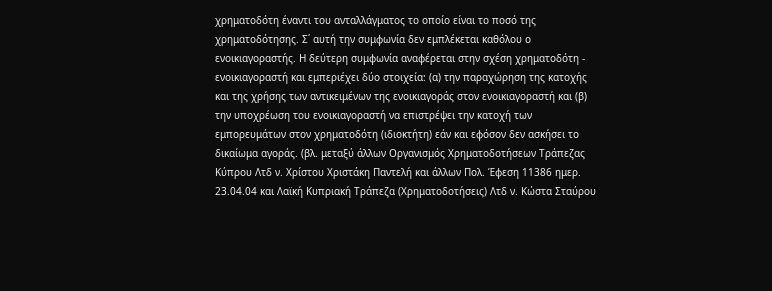χρηματοδότη έναντι του ανταλλάγματος το οποίο είναι το ποσό της χρηματοδότησης. Σ΄ αυτή την συμφωνία δεν εμπλέκεται καθόλου ο ενοικιαγοραστής. Η δεύτερη συμφωνία αναφέρεται στην σχέση χρηματοδότη - ενοικιαγοραστή και εμπεριέχει δύο στοιχεία: (α) την παραχώρηση της κατοχής και της χρήσης των αντικειμένων της ενοικιαγοράς στον ενοικιαγοραστή και (β) την υποχρέωση του ενοικιαγοραστή να επιστρέψει την κατοχή των εμπορευμάτων στον χρηματοδότη (ιδιοκτήτη) εάν και εφόσον δεν ασκήσει το δικαίωμα αγοράς. (βλ. μεταξύ άλλων Οργανισμός Χρηματοδοτήσεων Τράπεζας Κύπρου Λτδ ν. Χρίστου Χριστάκη Παντελή και άλλων Πολ. Έφεση 11386 ημερ. 23.04.04 και Λαϊκή Κυπριακή Τράπεζα (Χρηματοδοτήσεις) Λτδ ν. Κώστα Σταύρου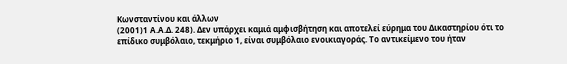Κωνσταντίνου και άλλων
(2001)1 Α.Α.Δ. 248). Δεν υπάρχει καμιά αμφισβήτηση και αποτελεί εύρημα του Δικαστηρίου ότι το επίδικο συμβόλαιο, τεκμήριο 1, είναι συμβόλαιο ενοικιαγοράς. Το αντικείμενο του ήταν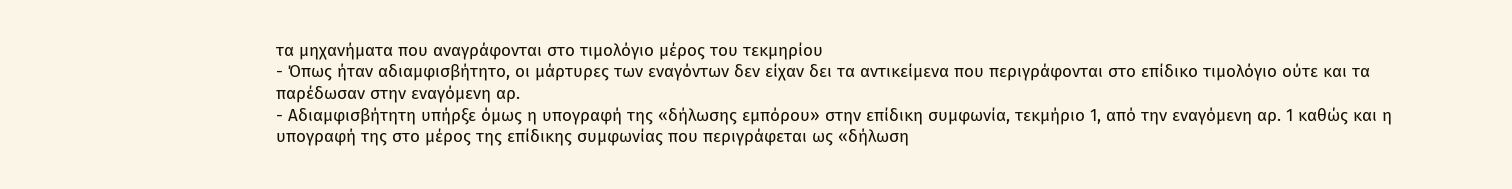τα μηχανήματα που αναγράφονται στο τιμολόγιο μέρος του τεκμηρίου
- Όπως ήταν αδιαμφισβήτητο, οι μάρτυρες των εναγόντων δεν είχαν δει τα αντικείμενα που περιγράφονται στο επίδικο τιμολόγιο ούτε και τα παρέδωσαν στην εναγόμενη αρ.
- Αδιαμφισβήτητη υπήρξε όμως η υπογραφή της «δήλωσης εμπόρου» στην επίδικη συμφωνία, τεκμήριο 1, από την εναγόμενη αρ. 1 καθώς και η υπογραφή της στο μέρος της επίδικης συμφωνίας που περιγράφεται ως «δήλωση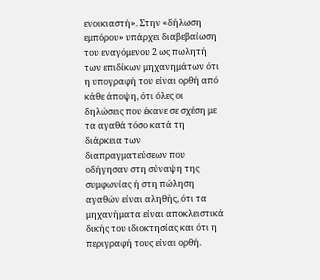ενοικιαστή». Στην «δήλωση εμπόρου» υπάρχει διαβεβαίωση του εναγόμενου 2 ως πωλητή των επιδίκων μηχανημάτων ότι η υπογραφή του είναι ορθή από κάθε άποψη, ότι όλες οι δηλώσεις που έκανε σε σχέση με τα αγαθά τόσο κατά τη διάρκεια των διαπραγματεύσεων που οδήγησαν στη σύναψη της συμφωνίας ή στη πώληση αγαθών είναι αληθής, ότι τα μηχανήματα είναι αποκλειστικά δικής του ιδιοκτησίας και ότι η περιγραφή τους είναι ορθή.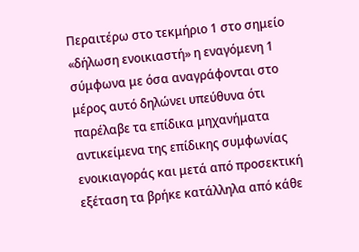Περαιτέρω στο τεκμήριο 1 στο σημείο «δήλωση ενοικιαστή» η εναγόμενη 1 σύμφωνα με όσα αναγράφονται στο μέρος αυτό δηλώνει υπεύθυνα ότι παρέλαβε τα επίδικα μηχανήματα αντικείμενα της επίδικης συμφωνίας ενοικιαγοράς και μετά από προσεκτική εξέταση τα βρήκε κατάλληλα από κάθε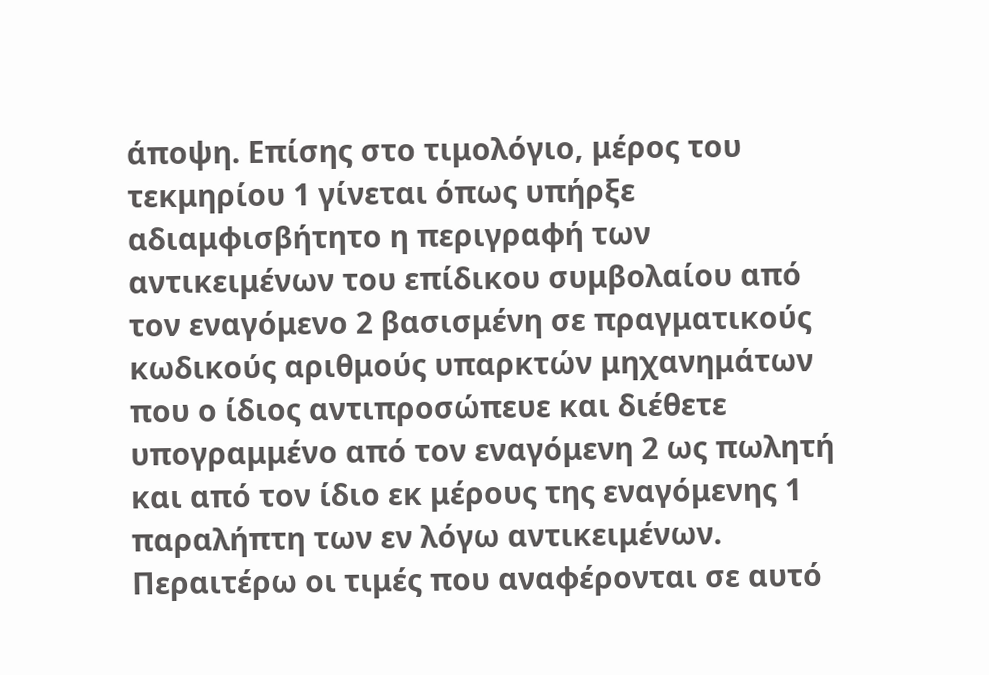άποψη. Επίσης στο τιμολόγιο, μέρος του τεκμηρίου 1 γίνεται όπως υπήρξε αδιαμφισβήτητο η περιγραφή των αντικειμένων του επίδικου συμβολαίου από τον εναγόμενο 2 βασισμένη σε πραγματικούς κωδικούς αριθμούς υπαρκτών μηχανημάτων που ο ίδιος αντιπροσώπευε και διέθετε υπογραμμένο από τον εναγόμενη 2 ως πωλητή και από τον ίδιο εκ μέρους της εναγόμενης 1 παραλήπτη των εν λόγω αντικειμένων. Περαιτέρω οι τιμές που αναφέρονται σε αυτό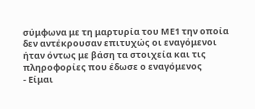σύμφωνα με τη μαρτυρία του ΜΕ1 την οποία δεν αντέκρουσαν επιτυχώς οι εναγόμενοι ήταν όντως με βάση τα στοιχεία και τις πληροφορίες που έδωσε ο εναγόμενος
- Είμαι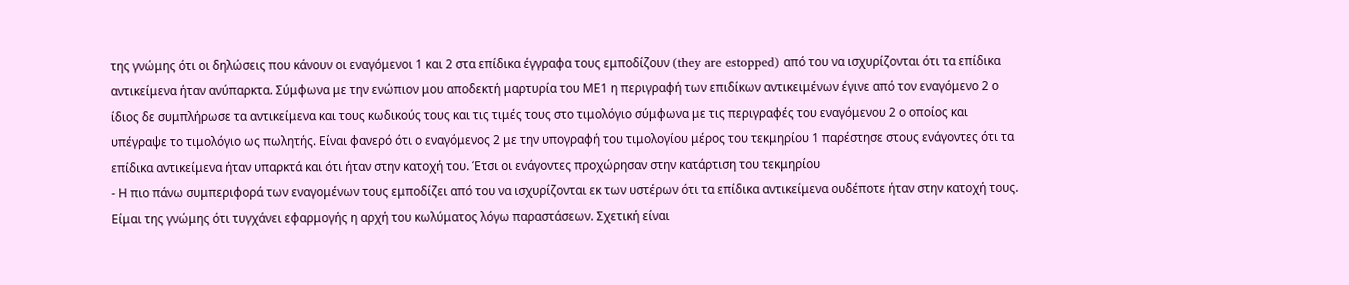της γνώμης ότι οι δηλώσεις που κάνουν οι εναγόμενοι 1 και 2 στα επίδικα έγγραφα τους εμποδίζουν (they are estopped) από του να ισχυρίζονται ότι τα επίδικα αντικείμενα ήταν ανύπαρκτα. Σύμφωνα με την ενώπιον μου αποδεκτή μαρτυρία του ΜΕ1 η περιγραφή των επιδίκων αντικειμένων έγινε από τον εναγόμενο 2 ο ίδιος δε συμπλήρωσε τα αντικείμενα και τους κωδικούς τους και τις τιμές τους στο τιμολόγιο σύμφωνα με τις περιγραφές του εναγόμενου 2 ο οποίος και υπέγραψε το τιμολόγιο ως πωλητής. Είναι φανερό ότι ο εναγόμενος 2 με την υπογραφή του τιμολογίου μέρος του τεκμηρίου 1 παρέστησε στους ενάγοντες ότι τα επίδικα αντικείμενα ήταν υπαρκτά και ότι ήταν στην κατοχή του. Έτσι οι ενάγοντες προχώρησαν στην κατάρτιση του τεκμηρίου
- Η πιο πάνω συμπεριφορά των εναγομένων τους εμποδίζει από του να ισχυρίζονται εκ των υστέρων ότι τα επίδικα αντικείμενα ουδέποτε ήταν στην κατοχή τους. Είμαι της γνώμης ότι τυγχάνει εφαρμογής η αρχή του κωλύματος λόγω παραστάσεων. Σχετική είναι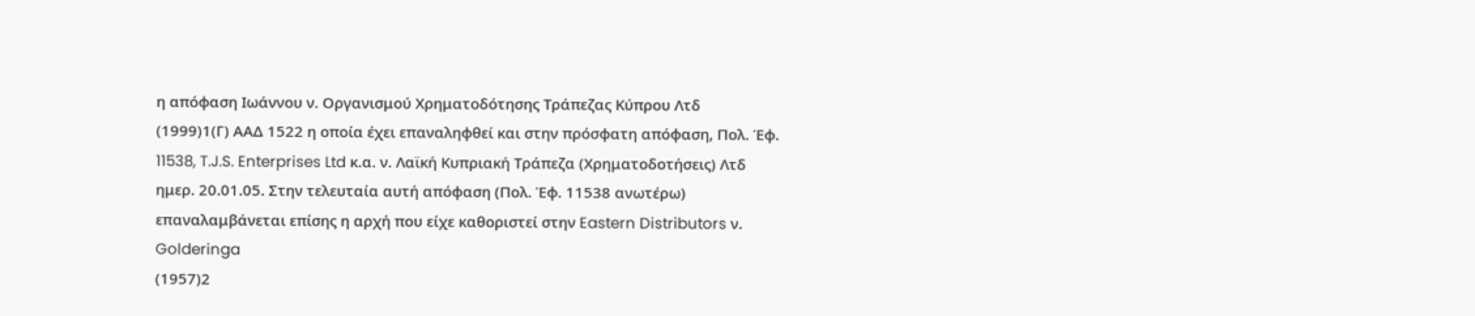η απόφαση Ιωάννου ν. Οργανισμού Χρηματοδότησης Τράπεζας Κύπρου Λτδ
(1999)1(Γ) ΑΑΔ 1522 η οποία έχει επαναληφθεί και στην πρόσφατη απόφαση, Πολ. Έφ. 11538, T.J.S. Enterprises Ltd κ.α. ν. Λαϊκή Κυπριακή Τράπεζα (Χρηματοδοτήσεις) Λτδ ημερ. 20.01.05. Στην τελευταία αυτή απόφαση (Πολ. Έφ. 11538 ανωτέρω) επαναλαμβάνεται επίσης η αρχή που είχε καθοριστεί στην Eastern Distributors ν. Golderinga
(1957)2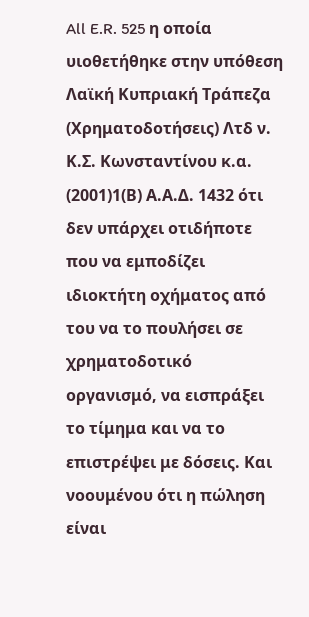All E.R. 525 η οποία υιοθετήθηκε στην υπόθεση Λαϊκή Κυπριακή Τράπεζα (Χρηματοδοτήσεις) Λτδ ν. Κ.Σ. Κωνσταντίνου κ.α.
(2001)1(Β) Α.Α.Δ. 1432 ότι δεν υπάρχει οτιδήποτε που να εμποδίζει ιδιοκτήτη οχήματος από του να το πουλήσει σε χρηματοδοτικό οργανισμό, να εισπράξει το τίμημα και να το επιστρέψει με δόσεις. Και νοουμένου ότι η πώληση είναι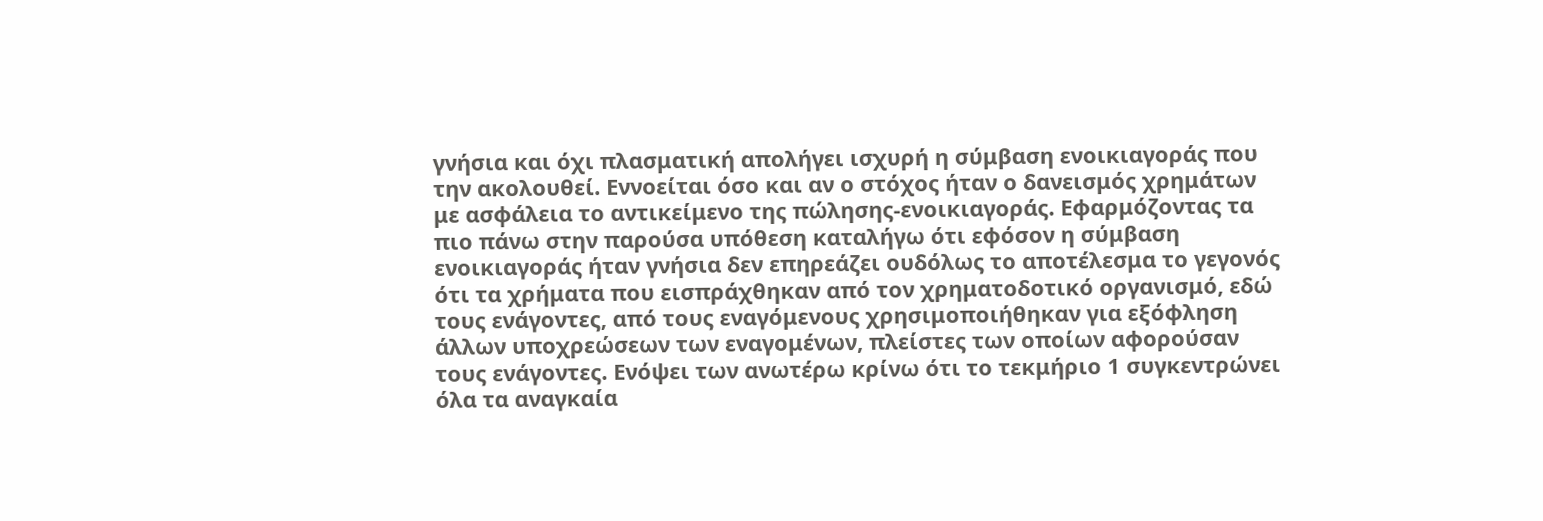γνήσια και όχι πλασματική απολήγει ισχυρή η σύμβαση ενοικιαγοράς που την ακολουθεί. Εννοείται όσο και αν ο στόχος ήταν ο δανεισμός χρημάτων με ασφάλεια το αντικείμενο της πώλησης-ενοικιαγοράς. Εφαρμόζοντας τα πιο πάνω στην παρούσα υπόθεση καταλήγω ότι εφόσον η σύμβαση ενοικιαγοράς ήταν γνήσια δεν επηρεάζει ουδόλως το αποτέλεσμα το γεγονός ότι τα χρήματα που εισπράχθηκαν από τον χρηματοδοτικό οργανισμό, εδώ τους ενάγοντες, από τους εναγόμενους χρησιμοποιήθηκαν για εξόφληση άλλων υποχρεώσεων των εναγομένων, πλείστες των οποίων αφορούσαν τους ενάγοντες. Ενόψει των ανωτέρω κρίνω ότι το τεκμήριο 1 συγκεντρώνει όλα τα αναγκαία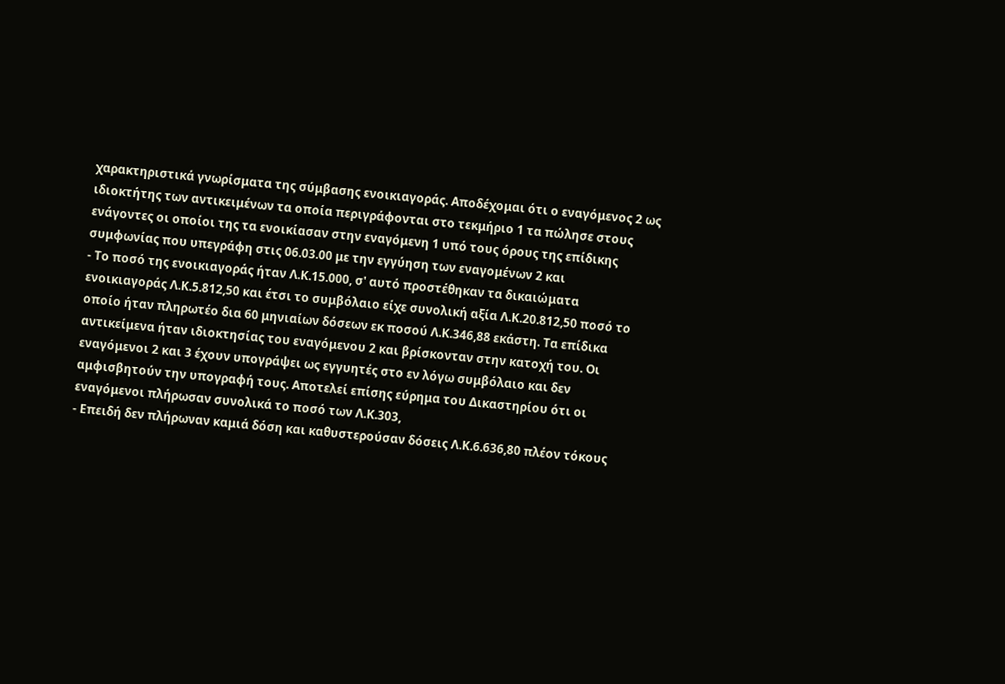χαρακτηριστικά γνωρίσματα της σύμβασης ενοικιαγοράς. Αποδέχομαι ότι ο εναγόμενος 2 ως ιδιοκτήτης των αντικειμένων τα οποία περιγράφονται στο τεκμήριο 1 τα πώλησε στους ενάγοντες οι οποίοι της τα ενοικίασαν στην εναγόμενη 1 υπό τους όρους της επίδικης συμφωνίας που υπεγράφη στις 06.03.00 με την εγγύηση των εναγομένων 2 και
- Το ποσό της ενοικιαγοράς ήταν Λ.Κ.15.000, σ' αυτό προστέθηκαν τα δικαιώματα ενοικιαγοράς Λ.Κ.5.812,50 και έτσι το συμβόλαιο είχε συνολική αξία Λ.Κ.20.812,50 ποσό το οποίο ήταν πληρωτέο δια 60 μηνιαίων δόσεων εκ ποσού Λ.Κ.346,88 εκάστη. Τα επίδικα αντικείμενα ήταν ιδιοκτησίας του εναγόμενου 2 και βρίσκονταν στην κατοχή του. Οι εναγόμενοι 2 και 3 έχουν υπογράψει ως εγγυητές στο εν λόγω συμβόλαιο και δεν αμφισβητούν την υπογραφή τους. Αποτελεί επίσης εύρημα του Δικαστηρίου ότι οι εναγόμενοι πλήρωσαν συνολικά το ποσό των Λ.Κ.303,
- Επειδή δεν πλήρωναν καμιά δόση και καθυστερούσαν δόσεις Λ.Κ.6.636,80 πλέον τόκους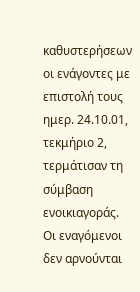καθυστερήσεων οι ενάγοντες με επιστολή τους ημερ. 24.10.01, τεκμήριο 2, τερμάτισαν τη σύμβαση ενοικιαγοράς. Οι εναγόμενοι δεν αρνούνται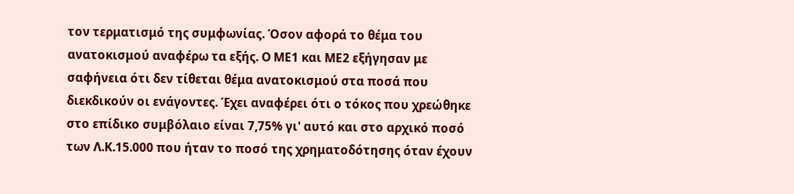τον τερματισμό της συμφωνίας. Όσον αφορά το θέμα του ανατοκισμού αναφέρω τα εξής. Ο ΜΕ1 και ΜΕ2 εξήγησαν με σαφήνεια ότι δεν τίθεται θέμα ανατοκισμού στα ποσά που διεκδικούν οι ενάγοντες. Έχει αναφέρει ότι ο τόκος που χρεώθηκε στο επίδικο συμβόλαιο είναι 7,75% γι' αυτό και στο αρχικό ποσό των Λ.Κ.15.000 που ήταν το ποσό της χρηματοδότησης όταν έχουν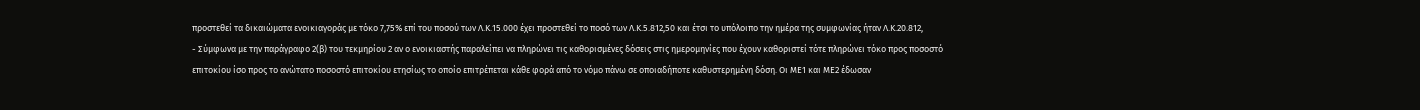προστεθεί τα δικαιώματα ενοικιαγοράς με τόκο 7,75% επί του ποσού των Λ.Κ.15.000 έχει προστεθεί το ποσό των Λ.Κ.5.812,50 και έτσι το υπόλοιπο την ημέρα της συμφωνίας ήταν Λ.Κ.20.812,
- Σύμφωνα με την παράγραφο 2(β) του τεκμηρίου 2 αν ο ενοικιαστής παραλείπει να πληρώνει τις καθορισμένες δόσεις στις ημερομηνίες που έχουν καθοριστεί τότε πληρώνει τόκο προς ποσοστό επιτοκίου ίσο προς το ανώτατο ποσοστό επιτοκίου ετησίως το οποίο επιτρέπεται κάθε φορά από το νόμο πάνω σε οποιαδήποτε καθυστερημένη δόση. Οι ΜΕ1 και ΜΕ2 έδωσαν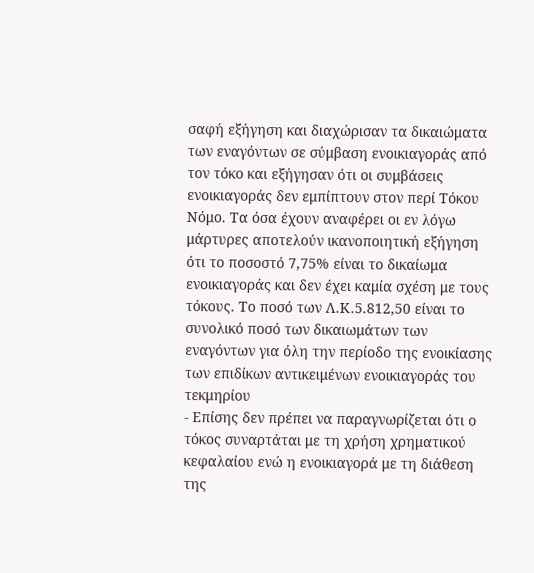σαφή εξήγηση και διαχώρισαν τα δικαιώματα των εναγόντων σε σύμβαση ενοικιαγοράς από τον τόκο και εξήγησαν ότι οι συμβάσεις ενοικιαγοράς δεν εμπίπτουν στον περί Τόκου Νόμο. Τα όσα έχουν αναφέρει οι εν λόγω μάρτυρες αποτελούν ικανοποιητική εξήγηση ότι το ποσοστό 7,75% είναι το δικαίωμα ενοικιαγοράς και δεν έχει καμία σχέση με τους τόκους. Το ποσό των Λ.Κ.5.812,50 είναι το συνολικό ποσό των δικαιωμάτων των εναγόντων για όλη την περίοδο της ενοικίασης των επιδίκων αντικειμένων ενοικιαγοράς του τεκμηρίου
- Επίσης δεν πρέπει να παραγνωρίζεται ότι ο τόκος συναρτάται με τη χρήση χρηματικού κεφαλαίου ενώ η ενοικιαγορά με τη διάθεση της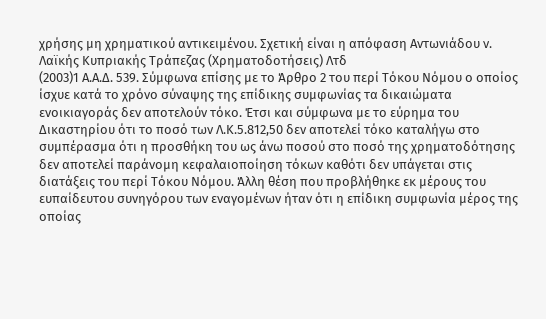χρήσης μη χρηματικού αντικειμένου. Σχετική είναι η απόφαση Αντωνιάδου ν. Λαϊκής Κυπριακής Τράπεζας (Χρηματοδοτήσεις) Λτδ
(2003)1 Α.Α.Δ. 539. Σύμφωνα επίσης με το Άρθρο 2 του περί Τόκου Νόμου ο οποίος ίσχυε κατά το χρόνο σύναψης της επίδικης συμφωνίας τα δικαιώματα ενοικιαγοράς δεν αποτελούν τόκο. Έτσι και σύμφωνα με το εύρημα του Δικαστηρίου ότι το ποσό των Λ.Κ.5.812,50 δεν αποτελεί τόκο καταλήγω στο συμπέρασμα ότι η προσθήκη του ως άνω ποσού στο ποσό της χρηματοδότησης δεν αποτελεί παράνομη κεφαλαιοποίηση τόκων καθότι δεν υπάγεται στις διατάξεις του περί Τόκου Νόμου. Άλλη θέση που προβλήθηκε εκ μέρους του ευπαίδευτου συνηγόρου των εναγομένων ήταν ότι η επίδικη συμφωνία μέρος της οποίας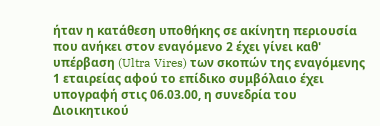ήταν η κατάθεση υποθήκης σε ακίνητη περιουσία που ανήκει στον εναγόμενο 2 έχει γίνει καθ' υπέρβαση (Ultra Vires) των σκοπών της εναγόμενης 1 εταιρείας αφού το επίδικο συμβόλαιο έχει υπογραφή στις 06.03.00, η συνεδρία του Διοικητικού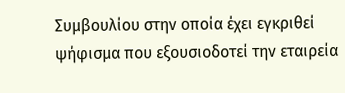Συμβουλίου στην οποία έχει εγκριθεί ψήφισμα που εξουσιοδοτεί την εταιρεία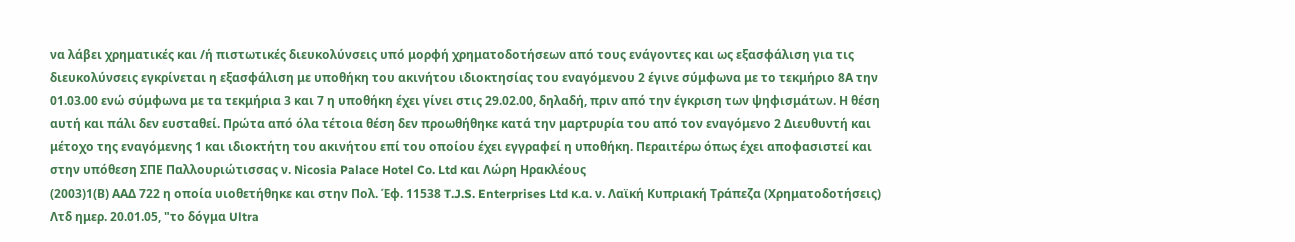να λάβει χρηματικές και /ή πιστωτικές διευκολύνσεις υπό μορφή χρηματοδοτήσεων από τους ενάγοντες και ως εξασφάλιση για τις διευκολύνσεις εγκρίνεται η εξασφάλιση με υποθήκη του ακινήτου ιδιοκτησίας του εναγόμενου 2 έγινε σύμφωνα με το τεκμήριο 8Α την 01.03.00 ενώ σύμφωνα με τα τεκμήρια 3 και 7 η υποθήκη έχει γίνει στις 29.02.00, δηλαδή, πριν από την έγκριση των ψηφισμάτων. Η θέση αυτή και πάλι δεν ευσταθεί. Πρώτα από όλα τέτοια θέση δεν προωθήθηκε κατά την μαρτρυρία του από τον εναγόμενο 2 Διευθυντή και μέτοχο της εναγόμενης 1 και ιδιοκτήτη του ακινήτου επί του οποίου έχει εγγραφεί η υποθήκη. Περαιτέρω όπως έχει αποφασιστεί και στην υπόθεση ΣΠΕ Παλλουριώτισσας ν. Nicosia Palace Hotel Co. Ltd και Λώρη Ηρακλέους
(2003)1(Β) ΑΑΔ 722 η οποία υιοθετήθηκε και στην Πολ. Έφ. 11538 T.J.S. Enterprises Ltd κ.α. ν. Λαϊκή Κυπριακή Τράπεζα (Χρηματοδοτήσεις) Λτδ ημερ. 20.01.05, "το δόγμα Ultra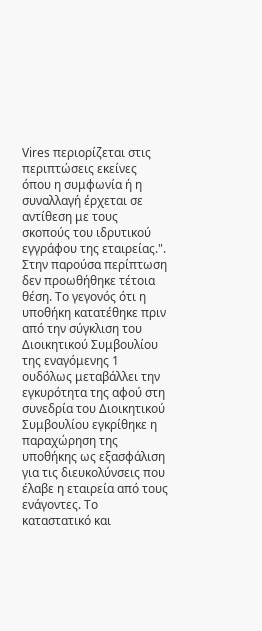Vires περιορίζεται στις περιπτώσεις εκείνες όπου η συμφωνία ή η συναλλαγή έρχεται σε αντίθεση με τους σκοπούς του ιδρυτικού εγγράφου της εταιρείας.". Στην παρούσα περίπτωση δεν προωθήθηκε τέτοια θέση. Το γεγονός ότι η υποθήκη κατατέθηκε πριν από την σύγκλιση του Διοικητικού Συμβουλίου της εναγόμενης 1 ουδόλως μεταβάλλει την εγκυρότητα της αφού στη συνεδρία του Διοικητικού Συμβουλίου εγκρίθηκε η παραχώρηση της υποθήκης ως εξασφάλιση για τις διευκολύνσεις που έλαβε η εταιρεία από τους ενάγοντες. Το καταστατικό και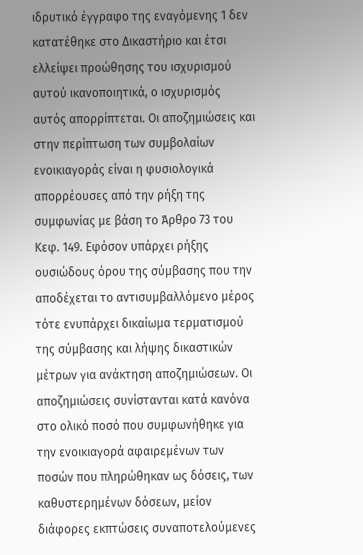ιδρυτικό έγγραφο της εναγόμενης 1 δεν κατατέθηκε στο Δικαστήριο και έτσι ελλείψει προώθησης του ισχυρισμού αυτού ικανοποιητικά, ο ισχυρισμός αυτός απορρίπτεται. Οι αποζημιώσεις και στην περίπτωση των συμβολαίων ενοικιαγοράς είναι η φυσιολογικά απορρέουσες από την ρήξη της συμφωνίας με βάση το Άρθρο 73 του Κεφ. 149. Εφόσον υπάρχει ρήξης ουσιώδους όρου της σύμβασης που την αποδέχεται το αντισυμβαλλόμενο μέρος τότε ενυπάρχει δικαίωμα τερματισμού της σύμβασης και λήψης δικαστικών μέτρων για ανάκτηση αποζημιώσεων. Οι αποζημιώσεις συνίστανται κατά κανόνα στο ολικό ποσό που συμφωνήθηκε για την ενοικιαγορά αφαιρεμένων των ποσών που πληρώθηκαν ως δόσεις, των καθυστερημένων δόσεων, μείον διάφορες εκπτώσεις συναποτελούμενες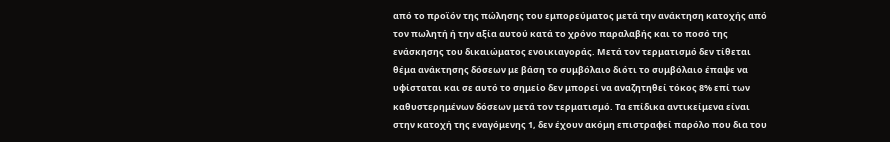από το προϊόν της πώλησης του εμπορεύματος μετά την ανάκτηση κατοχής από τον πωλητή ή την αξία αυτού κατά το χρόνο παραλαβής και το ποσό της ενάσκησης του δικαιώματος ενοικιαγοράς. Μετά τον τερματισμό δεν τίθεται θέμα ανάκτησης δόσεων με βάση το συμβόλαιο διότι το συμβόλαιο έπαψε να υφίσταται και σε αυτό το σημείο δεν μπορεί να αναζητηθεί τόκος 8% επί των καθυστερημένων δόσεων μετά τον τερματισμό. Τα επίδικα αντικείμενα είναι στην κατοχή της εναγόμενης 1, δεν έχουν ακόμη επιστραφεί παρόλο που δια του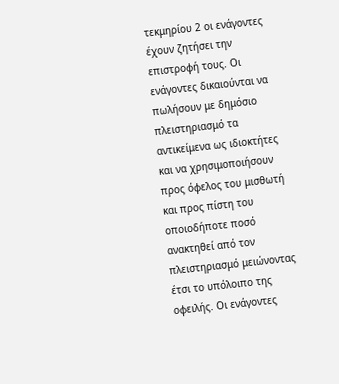τεκμηρίου 2 οι ενάγοντες έχουν ζητήσει την επιστροφή τους. Οι ενάγοντες δικαιούνται να πωλήσουν με δημόσιο πλειστηριασμό τα αντικείμενα ως ιδιοκτήτες και να χρησιμοποιήσουν προς όφελος του μισθωτή και προς πίστη του οποιοδήποτε ποσό ανακτηθεί από τον πλειστηριασμό μειώνοντας έτσι το υπόλοιπο της οφειλής. Οι ενάγοντες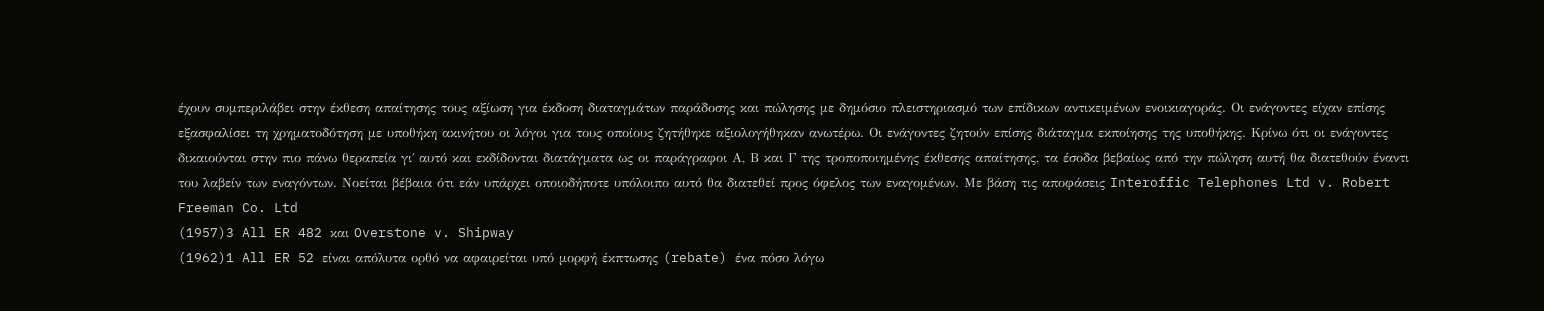έχουν συμπεριλάβει στην έκθεση απαίτησης τους αξίωση για έκδοση διαταγμάτων παράδοσης και πώλησης με δημόσιο πλειστηριασμό των επίδικων αντικειμένων ενοικιαγοράς. Οι ενάγοντες είχαν επίσης εξασφαλίσει τη χρηματοδότηση με υποθήκη ακινήτου οι λόγοι για τους οποίους ζητήθηκε αξιολογήθηκαν ανωτέρω. Οι ενάγοντες ζητούν επίσης διάταγμα εκποίησης της υποθήκης. Κρίνω ότι οι ενάγοντες δικαιούνται στην πιο πάνω θεραπεία γι΄ αυτό και εκδίδονται διατάγματα ως οι παράγραφοι Α, Β και Γ της τροποποιημένης έκθεσης απαίτησης, τα έσοδα βεβαίως από την πώληση αυτή θα διατεθούν έναντι του λαβείν των εναγόντων. Νοείται βέβαια ότι εάν υπάρχει οποιοδήποτε υπόλοιπο αυτό θα διατεθεί προς όφελος των εναγομένων. Με βάση τις αποφάσεις Interoffic Telephones Ltd v. Robert Freeman Co. Ltd
(1957)3 All ER 482 και Overstone v. Shipway
(1962)1 All ER 52 είναι απόλυτα ορθό να αφαιρείται υπό μορφή έκπτωσης (rebate) ένα πόσο λόγω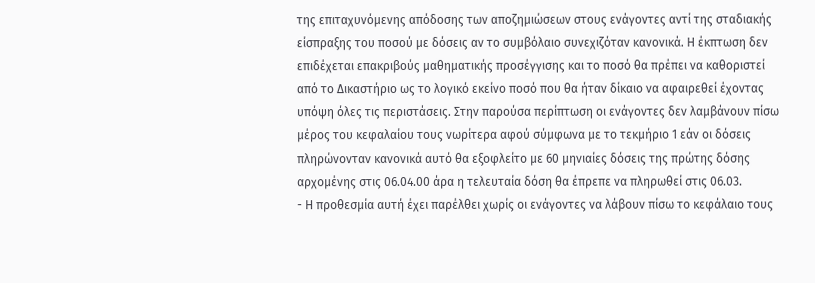της επιταχυνόμενης απόδοσης των αποζημιώσεων στους ενάγοντες αντί της σταδιακής είσπραξης του ποσού με δόσεις αν το συμβόλαιο συνεχιζόταν κανονικά. Η έκπτωση δεν επιδέχεται επακριβούς μαθηματικής προσέγγισης και το ποσό θα πρέπει να καθοριστεί από το Δικαστήριο ως το λογικό εκείνο ποσό που θα ήταν δίκαιο να αφαιρεθεί έχοντας υπόψη όλες τις περιστάσεις. Στην παρούσα περίπτωση οι ενάγοντες δεν λαμβάνουν πίσω μέρος του κεφαλαίου τους νωρίτερα αφού σύμφωνα με το τεκμήριο 1 εάν οι δόσεις πληρώνονταν κανονικά αυτό θα εξοφλείτο με 60 μηνιαίες δόσεις της πρώτης δόσης αρχομένης στις 06.04.00 άρα η τελευταία δόση θα έπρεπε να πληρωθεί στις 06.03.
- Η προθεσμία αυτή έχει παρέλθει χωρίς οι ενάγοντες να λάβουν πίσω το κεφάλαιο τους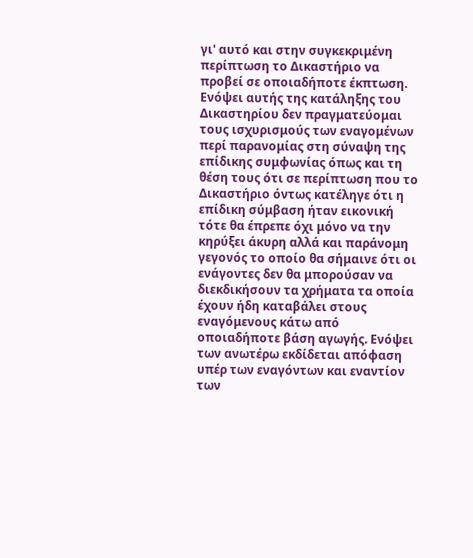γι' αυτό και στην συγκεκριμένη περίπτωση το Δικαστήριο να προβεί σε οποιαδήποτε έκπτωση. Ενόψει αυτής της κατάληξης του Δικαστηρίου δεν πραγματεύομαι τους ισχυρισμούς των εναγομένων περί παρανομίας στη σύναψη της επίδικης συμφωνίας όπως και τη θέση τους ότι σε περίπτωση που το Δικαστήριο όντως κατέληγε ότι η επίδικη σύμβαση ήταν εικονική τότε θα έπρεπε όχι μόνο να την κηρύξει άκυρη αλλά και παράνομη γεγονός το οποίο θα σήμαινε ότι οι ενάγοντες δεν θα μπορούσαν να διεκδικήσουν τα χρήματα τα οποία έχουν ήδη καταβάλει στους εναγόμενους κάτω από οποιαδήποτε βάση αγωγής. Ενόψει των ανωτέρω εκδίδεται απόφαση υπέρ των εναγόντων και εναντίον των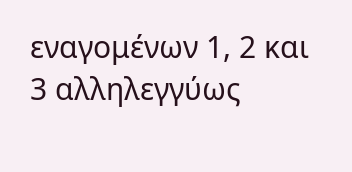εναγομένων 1, 2 και 3 αλληλεγγύως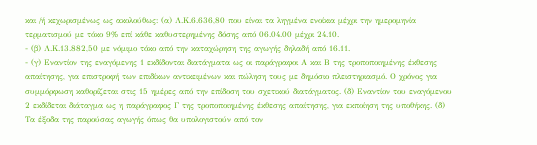και /ή κεχωρισμένως ως ακολούθως: (α) Λ.Κ.6.636,80 που είναι τα ληγμένα ενοίκια μέχρι την ημερομηνία τερματισμού με τόκο 9% επί κάθε καθυστερημένης δόσης από 06.04.00 μέχρι 24.10.
- (β) Λ.Κ.13.882,50 με νόμιμο τόκο από την καταχώρηση της αγωγής δηλαδή από 16.11.
- (γ) Εναντίον της εναγόμενης 1 εκδίδονται διατάγματα ως οι παράγραφοι Α και Β της τροποποιημένης έκθεσης απαίτησης, για επιστροφή των επιδίκων αντικειμένων και πώληση τους με δημόσιο πλειστηριασμό. Ο χρόνος για συμμόρφωση καθορίζεται στις 15 ημέρες από την επίδοση του σχετικού διατάγματος. (δ) Εναντίον του εναγόμενου 2 εκδίδεται διάταγμα ως η παράγραφος Γ της τροποποιημένης έκθεσης απαίτησης, για εκποίηση της υποθήκης. (δ) Τα έξοδα της παρούσας αγωγής όπως θα υπολογιστούν από τον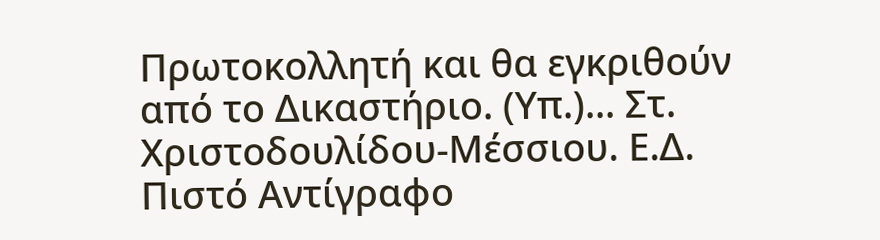Πρωτοκολλητή και θα εγκριθούν από το Δικαστήριο. (Υπ.)... Στ. Χριστοδουλίδου-Μέσσιου. Ε.Δ. Πιστό Αντίγραφο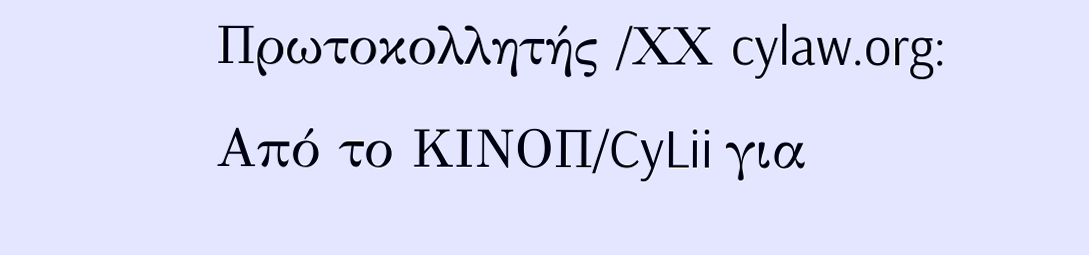Πρωτοκολλητής /ΧΧ cylaw.org: Από το ΚΙΝOΠ/CyLii για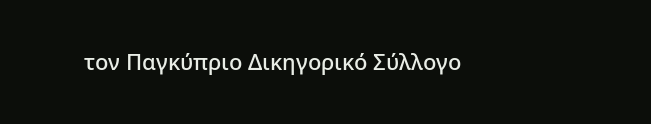τον Παγκύπριο Δικηγορικό Σύλλογο